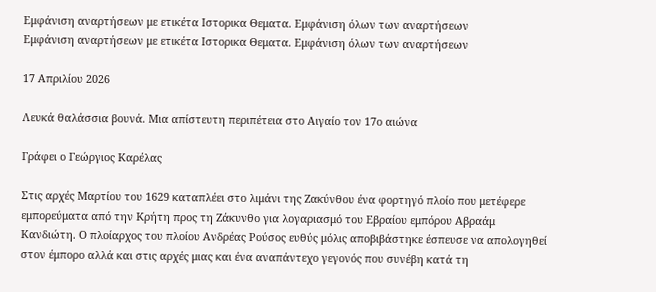Εμφάνιση αναρτήσεων με ετικέτα Ιστορικα Θεματα. Εμφάνιση όλων των αναρτήσεων
Εμφάνιση αναρτήσεων με ετικέτα Ιστορικα Θεματα. Εμφάνιση όλων των αναρτήσεων

17 Απριλίου 2026

Λευκά θαλάσσια βουνά. Mια απίστευτη περιπέτεια στo Αιγαίο τον 17ο αιώνα

Γράφει ο Γεώργιος Καρέλας

Στις αρχές Μαρτίου του 1629 καταπλέει στο λιμάνι της Ζακύνθου ένα φορτηγό πλοίο που μετέφερε εμπορεύματα από την Κρήτη προς τη Ζάκυνθο για λογαριασμό του Εβραίου εμπόρου Αβραάμ Κανδιώτη. Ο πλοίαρχος του πλοίου Ανδρέας Ρούσος ευθύς μόλις αποβιβάστηκε έσπευσε να απολογηθεί στον έμπορο αλλά και στις αρχές μιας και ένα αναπάντεχο γεγονός που συνέβη κατά τη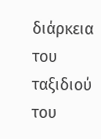διάρκεια του ταξιδιού του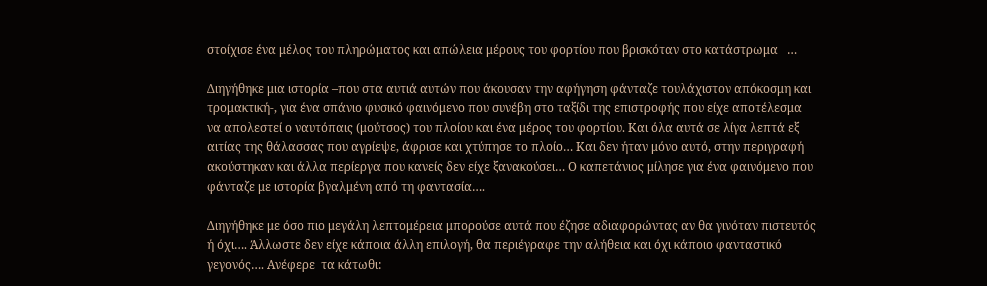στοίχισε ένα μέλος του πληρώματος και απώλεια μέρους του φορτίου που βρισκόταν στο κατάστρωμα   …

Διηγήθηκε μια ιστορία –που στα αυτιά αυτών που άκουσαν την αφήγηση φάνταζε τουλάχιστον απόκοσμη και τρομακτική-, για ένα σπάνιο φυσικό φαινόμενο που συνέβη στο ταξίδι της επιστροφής που είχε αποτέλεσμα να απολεστεί ο ναυτόπαις (μούτσος) του πλοίου και ένα μέρος του φορτίου. Και όλα αυτά σε λίγα λεπτά εξ αιτίας της θάλασσας που αγρίεψε, άφρισε και χτύπησε το πλοίο… Και δεν ήταν μόνο αυτό, στην περιγραφή ακούστηκαν και άλλα περίεργα που κανείς δεν είχε ξανακούσει… Ο καπετάνιος μίλησε για ένα φαινόμενο που φάνταζε με ιστορία βγαλμένη από τη φαντασία….

Διηγήθηκε με όσο πιο μεγάλη λεπτομέρεια μπορούσε αυτά που έζησε αδιαφορώντας αν θα γινόταν πιστευτός ή όχι…. Άλλωστε δεν είχε κάποια άλλη επιλογή, θα περιέγραφε την αλήθεια και όχι κάποιο φανταστικό γεγονός…. Ανέφερε  τα κάτωθι: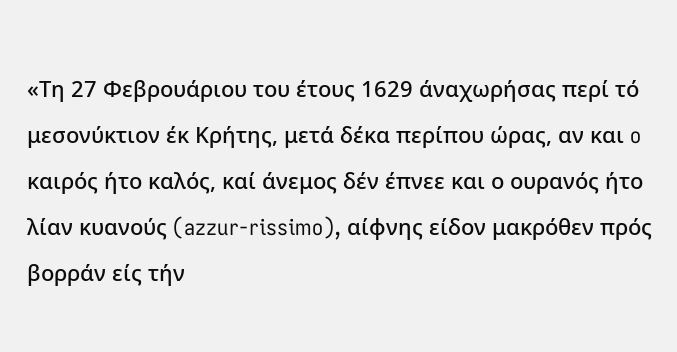«Τη 27 Φεβρουάριου του έτους 1629 άναχωρήσας περί τό μεσονύκτιον έκ Κρήτης, μετά δέκα περίπου ώρας, αν και o καιρός ήτο καλός, καί άνεμος δέν έπνεε και ο ουρανός ήτο λίαν κυανούς (azzur-rissimo), αίφνης είδον μακρόθεν πρός βορράν είς τήν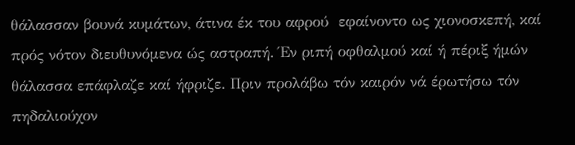θάλασσαν βουνά κυμάτων, άτινα έκ του αφρού  εφαίνοντο ως χιονοσκεπή, καί πρός νότον διευθυνόμενα ώς αστραπή. Έν ριπή οφθαλμού καί ή πέριξ ήμών θάλασσα επάφλαζε καί ήφριζε. Πριν προλάβω τόν καιρόν νά έρωτήσω τόν πηδαλιούχον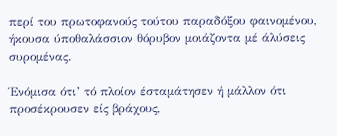περί του πρωτοφανούς τούτου παραδόξου φαινομένου, ήκουσα ύποθαλάσσιον θόρυβον μοιάζοντα μέ άλύσεις συρομένας.

Ένόμισα ότι’ τό πλοίον έσταμάτησεν ή μάλλον ότι προσέκρουσεν είς βράχους,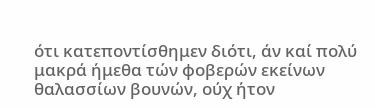ότι κατεποντίσθημεν διότι, άν καί πολύ μακρά ήμεθα τών φοβερών εκείνων θαλασσίων βουνών, ούχ ήτον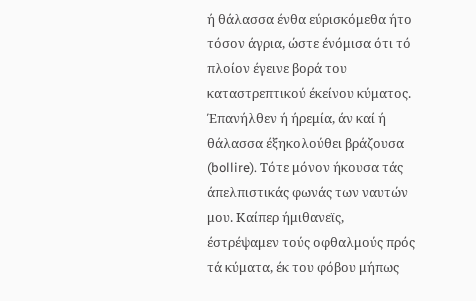ή θάλασσα ένθα εύρισκόμεθα ήτο τόσον άγρια, ώστε ένόμισα ότι τό πλοίον έγεινε βορά του καταστρεπτικού έκείνου κύματος. Έπανήλθεν ή ήρεμία, άν καί ή θάλασσα έξηκολούθει βράζουσα (bollire). Τότε μόνον ήκουσα τάς άπελπιστικάς φωνάς των ναυτών μου. Καίπερ ήμιθανεϊς, έστρέψαμεν τούς οφθαλμούς πρός τά κύματα, έκ του φόβου μήπως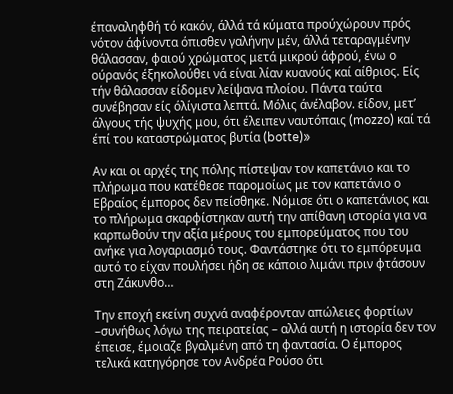έπαναληφθή τό κακόν, άλλά τά κύματα προύχώρουν πρός νότον άφίνοντα όπισθεν γαλήνην μέν, άλλά τεταραγμένην θάλασσαν, φαιού χρώματος μετά μικρού άφρού, ένω ο ούρανός έξηκολούθει νά είναι λίαν κυανούς καί αίθριος. Είς τήν θάλασσαν είδομεν λείψανα πλοίου. Πάντα ταύτα συνέβησαν είς όλίγιστα λεπτά. Μόλις άνέλαβον. είδον, μετ’ άλγους τής ψυχής μου, ότι έλειπεν ναυτόπαις (mozzo) καί τά έπί του καταστρώματος βυτία (botte)»

Αν και οι αρχές της πόλης πίστεψαν τον καπετάνιο και το πλήρωμα που κατέθεσε παρομοίως με τον καπετάνιο ο Εβραίος έμπορος δεν πείσθηκε. Νόμισε ότι ο καπετάνιος και το πλήρωμα σκαρφίστηκαν αυτή την απίθανη ιστορία για να καρπωθούν την αξία μέρους του εμπορεύματος που του ανήκε για λογαριασμό τους. Φαντάστηκε ότι το εμπόρευμα αυτό το είχαν πουλήσει ήδη σε κάποιο λιμάνι πριν φτάσουν στη Ζάκυνθο…

Την εποχή εκείνη συχνά αναφέρονταν απώλειες φορτίων –συνήθως λόγω της πειρατείας – αλλά αυτή η ιστορία δεν τον έπεισε, έμοιαζε βγαλμένη από τη φαντασία. Ο έμπορος τελικά κατηγόρησε τον Ανδρέα Ρούσο ότι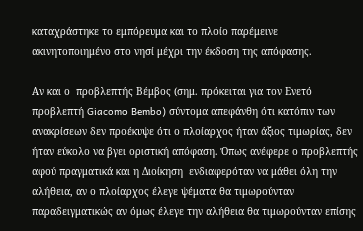καταχράστηκε το εμπόρευμα και το πλοίο παρέμεινε ακινητοποιημένο στο νησί μέχρι την έκδοση της απόφασης.

Αν και ο  προβλεπτής Βέμβος (σημ. πρόκειται για τον Ενετό προβλεπτή Giacomo Bembo) σύντομα απεφάνθη ότι κατόπιν των ανακρίσεων δεν προέκυψε ότι ο πλοίαρχος ήταν άξιος τιμωρίας, δεν ήταν εύκολο να βγει οριστική απόφαση. Όπως ανέφερε ο προβλεπτής  αφού πραγματικά και η Διοίκηση  ενδιαφερόταν να μάθει όλη την αλήθεια, αν ο πλοίαρχος έλεγε ψέματα θα τιμωρούνταν παραδειγματικώς αν όμως έλεγε την αλήθεια θα τιμωρούνταν επίσης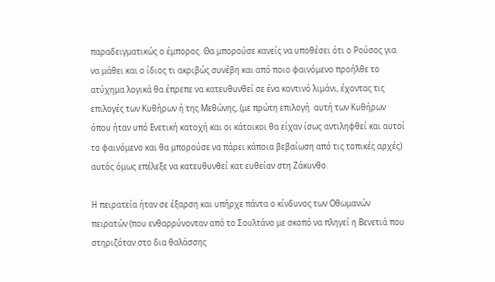παραδειγματικώς ο έμπορος. Θα μπορούσε κανείς να υποθέσει ότι ο Ρούσος για να μάθει και ο ίδιος τι ακριβώς συνέβη και από ποιο φαινόμενο προήλθε το ατύχημα λογικά θα έπρεπε να κατευθυνθεί σε ένα κοντινό λιμάνι, έχοντας τις επιλογές των Κυθήρων ή της Μεθώνης, (με πρώτη επιλογή  αυτή των Κυθήρων όπου ήταν υπό Ενετική κατοχή και οι κάτοικοι θα είχαν ίσως αντιληφθεί και αυτοί το φαινόμενο και θα μπορούσε να πάρει κάποια βεβαίωση από τις τοπικές αρχές) αυτός όμως επέλεξε να κατευθυνθεί κατ ευθείαν στη Ζάκυνθο.

Η πειρατεία ήταν σε έξαρση και υπήρχε πάντα ο κίνδυνος των Οθωμανών πειρατών (που ενθαρρύνονταν από το Σουλτάνο με σκοπό να πληγεί η Βενετιά που στηριζόταν στο δια θαλάσσης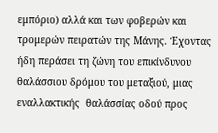εμπόριο) αλλά και των φοβερών και τρομερών πειρατών της Μάνης. Έχοντας  ήδη περάσει τη ζώνη του επικίνδυνου θαλάσσιου δρόμου του μεταξιού, μιας  εναλλακτικής  θαλάσσίας οδού προς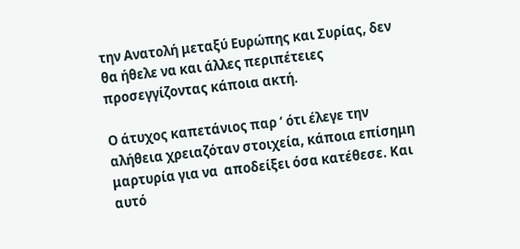την Ανατολή μεταξύ Ευρώπης και Συρίας, δεν θα ήθελε να και άλλες περιπέτειες προσεγγίζοντας κάποια ακτή.

Ο άτυχος καπετάνιος παρ ‘ ότι έλεγε την αλήθεια χρειαζόταν στοιχεία, κάποια επίσημη μαρτυρία για να  αποδείξει όσα κατέθεσε. Και αυτό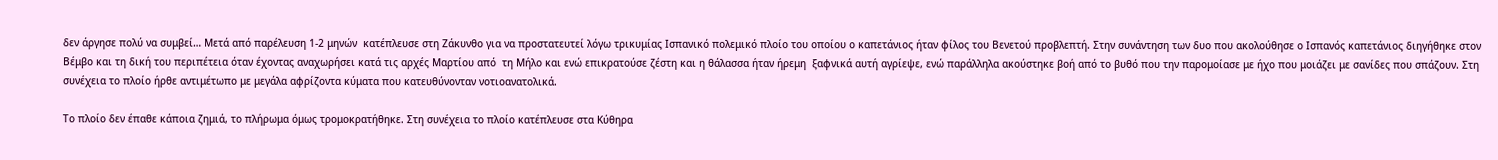δεν άργησε πολύ να συμβεί… Mετά από παρέλευση 1-2 μηνών  κατέπλευσε στη Ζάκυνθο για να προστατευτεί λόγω τρικυμίας Ισπανικό πολεμικό πλοίο του οποίου ο καπετάνιος ήταν φίλος του Βενετού προβλεπτή. Στην συνάντηση των δυο που ακολούθησε ο Ισπανός καπετάνιος διηγήθηκε στον Βέμβο και τη δική του περιπέτεια όταν έχοντας αναχωρήσει κατά τις αρχές Μαρτίου από  τη Μήλο και ενώ επικρατούσε ζέστη και η θάλασσα ήταν ήρεμη  ξαφνικά αυτή αγρίεψε, ενώ παράλληλα ακούστηκε βοή από το βυθό που την παρομοίασε με ήχο που μοιάζει με σανίδες που σπάζουν. Στη συνέχεια το πλοίο ήρθε αντιμέτωπο με μεγάλα αφρίζοντα κύματα που κατευθύνονταν νοτιοανατολικά.

Το πλοίο δεν έπαθε κάποια ζημιά, το πλήρωμα όμως τρομοκρατήθηκε. Στη συνέχεια το πλοίο κατέπλευσε στα Κύθηρα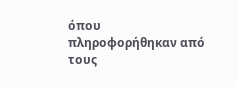όπου πληροφορήθηκαν από τους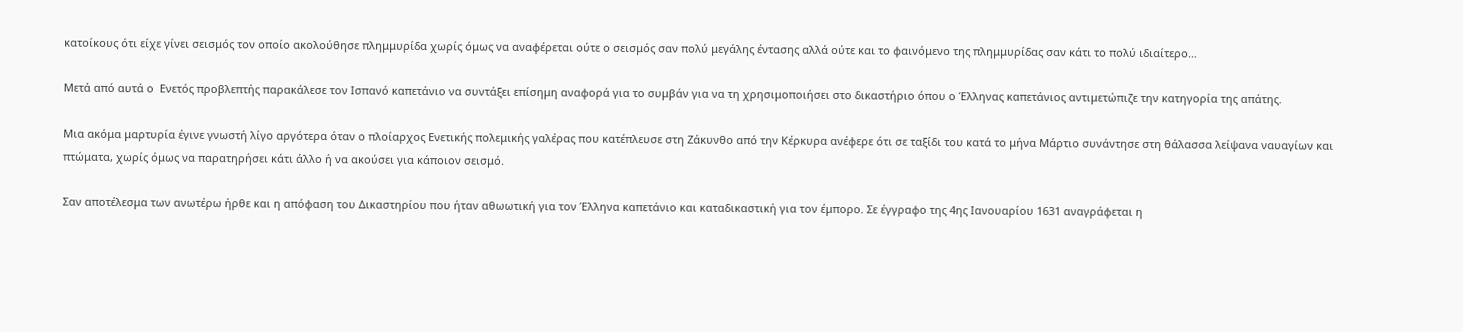κατοίκους ότι είχε γίνει σεισμός τον οποίο ακολούθησε πλημμυρίδα χωρίς όμως να αναφέρεται ούτε ο σεισμός σαν πολύ μεγάλης έντασης αλλά ούτε και το φαινόμενο της πλημμυρίδας σαν κάτι το πολύ ιδιαίτερο…

Μετά από αυτά ο  Ενετός προβλεπτής παρακάλεσε τον Ισπανό καπετάνιο να συντάξει επίσημη αναφορά για το συμβάν για να τη χρησιμοποιήσει στο δικαστήριο όπου ο Έλληνας καπετάνιος αντιμετώπιζε την κατηγορία της απάτης.

Μια ακόμα μαρτυρία έγινε γνωστή λίγο αργότερα όταν ο πλοίαρχος Ενετικής πολεμικής γαλέρας που κατέπλευσε στη Ζάκυνθο από την Κέρκυρα ανέφερε ότι σε ταξίδι του κατά το μήνα Μάρτιο συνάντησε στη θάλασσα λείψανα ναυαγίων και πτώματα, χωρίς όμως να παρατηρήσει κάτι άλλο ή να ακούσει για κάποιον σεισμό.

Σαν αποτέλεσμα των ανωτέρω ήρθε και η απόφαση του Δικαστηρίου που ήταν αθωωτική για τον Έλληνα καπετάνιο και καταδικαστική για τον έμπορο. Σε έγγραφο της 4ης Ιανουαρίου 1631 αναγράφεται η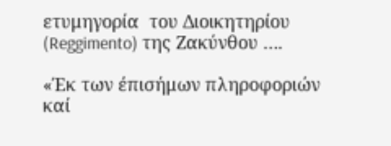ετυμηγορία  του Διοικητηρίου (Reggimento) της Ζακύνθου ….

«Έκ των έπισήμων πληροφοριών καί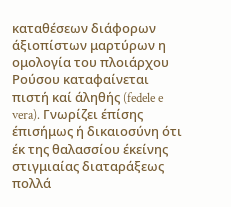καταθέσεων διάφορων άξιοπίστων μαρτύρων η ομολογία του πλοιάρχου Ρούσου καταφαίνεται πιστή καί άληθής (fedele e vera). Γνωρίζει έπίσης έπισήμως ή δικαιοσύνη ότι έκ της θαλασσίου έκείνης στιγμιαίας διαταράξεως πολλά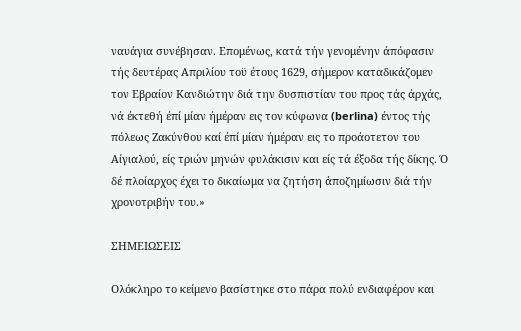ναυάγια συνέβησαν. Επομένως, κατά τήν γενομένην άπόφασιν τής δευτέρας Απριλίου τοϋ έτους 1629, σήμερον καταδικάζομεν τον Εβραίον Κανδιώτην διά την δυσπιστίαν του προς τάς άρχάς, νά έκτεθή έπί μίαν ήμέραν εις τον κύφωνα (berlina) έντος τής πόλεως Ζακύνθου καί έπί μίαν ήμέραν εις το προάοτετον του Αίγιαλού, είς τριών μηνών φυλάκισιν και είς τά έξοδα τής δίκης. Ό δέ πλοίαρχος έχει το δικαίωμα να ζητήση άποζημίωσιν διά τήν χρονοτριβήν του.»

ΣΗΜΕΙΩΣΕΙΣ

Ολόκληρο το κείμενο βασίστηκε στο πάρα πολύ ενδιαφέρον και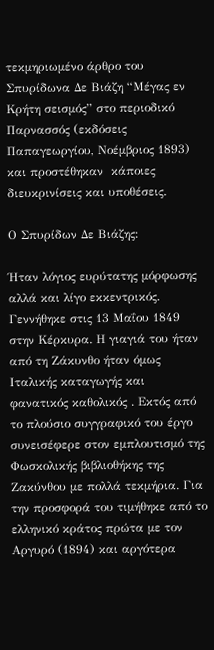τεκμηριωμένο άρθρο του Σπυρίδωνα Δε Βιάζη “Μέγας εν Κρήτη σεισμός” στο περιοδικό Παρνασσός (εκδόσεις Παπαγεωργίου, Νοέμβριος 1893) και προστέθηκαν  κάποιες   διευκρινίσεις και υποθέσεις.

Ο Σπυρίδων Δε Βιάζης:

Ήταν λόγιος ευρύτατης μόρφωσης αλλά και λίγο εκκεντρικός. Γεννήθηκε στις 13 Μαΐου 1849 στην Κέρκυρα. Η γιαγιά του ήταν από τη Ζάκυνθο ήταν όμως  Ιταλικής καταγωγής και φανατικός καθολικός . Εκτός από το πλούσιο συγγραφικό του έργο συνεισέφερε στον εμπλουτισμό της Φωσκολικής βιβλιοθήκης της Ζακύνθου με πολλά τεκμήρια. Για την προσφορά του τιμήθηκε από το ελληνικό κράτος πρώτα με τον Αργυρό (1894) και αργότερα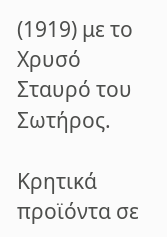(1919) με το Χρυσό Σταυρό του Σωτήρος.

Κρητικά προϊόντα σε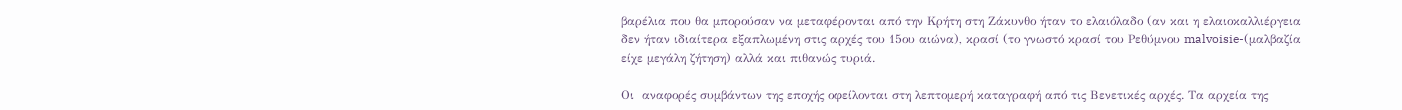βαρέλια που θα μπορούσαν να μεταφέρονται από την Κρήτη στη Ζάκυνθο ήταν το ελαιόλαδο (αν και η ελαιοκαλλιέργεια δεν ήταν ιδιαίτερα εξαπλωμένη στις αρχές του 15ου αιώνα), κρασί (το γνωστό κρασί του Ρεθύμνου malvoisie-(μαλβαζία είχε μεγάλη ζήτηση) αλλά και πιθανώς τυριά.

Οι  αναφορές συμβάντων της εποχής οφείλονται στη λεπτομερή καταγραφή από τις Βενετικές αρχές. Τα αρχεία της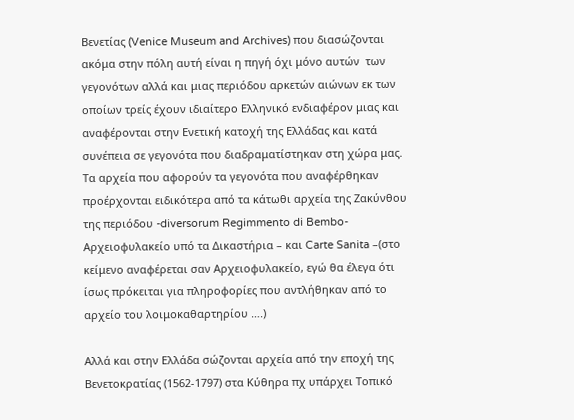Βενετίας (Venice Museum and Archives) που διασώζονται ακόμα στην πόλη αυτή είναι η πηγή όχι μόνο αυτών  των γεγονότων αλλά και μιας περιόδου αρκετών αιώνων εκ των οποίων τρείς έχουν ιδιαίτερο Ελληνικό ενδιαφέρον μιας και αναφέρονται στην Ενετική κατοχή της Ελλάδας και κατά συνέπεια σε γεγονότα που διαδραματίστηκαν στη χώρα μας. Τα αρχεία που αφορούν τα γεγονότα που αναφέρθηκαν προέρχονται ειδικότερα από τα κάτωθι αρχεία της Ζακύνθου της περιόδου -diversorum Regimmento di Bembo- Aρχειοφυλακείο υπό τα Δικαστήρια – και Carte Sanita –(στο κείμενο αναφέρεται σαν Aρχειοφυλακείο, εγώ θα έλεγα ότι ίσως πρόκειται για πληροφορίες που αντλήθηκαν από το αρχείο του λοιμοκαθαρτηρίου ….)

Αλλά και στην Ελλάδα σώζονται αρχεία από την εποχή της Βενετοκρατίας (1562-1797) στα Κύθηρα πχ υπάρχει Τοπικό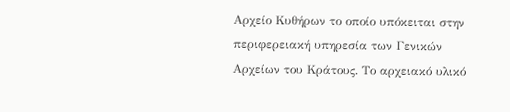Αρχείο Κυθήρων το οποίο υπόκειται στην  περιφερειακή υπηρεσία των Γενικών Αρχείων του Κράτους. Το αρχειακό υλικό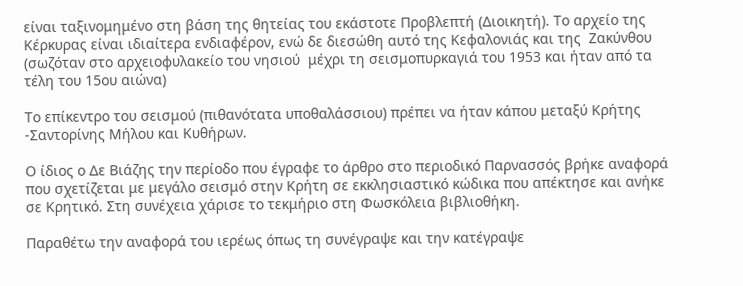είναι ταξινομημένο στη βάση της θητείας του εκάστοτε Προβλεπτή (Διοικητή). Το αρχείο της Κέρκυρας είναι ιδιαίτερα ενδιαφέρον, ενώ δε διεσώθη αυτό της Κεφαλονιάς και της  Ζακύνθου (σωζόταν στο αρχειοφυλακείο του νησιού  μέχρι τη σεισμοπυρκαγιά του 1953 και ήταν από τα τέλη του 15ου αιώνα)

Το επίκεντρο του σεισμού (πιθανότατα υποθαλάσσιου) πρέπει να ήταν κάπου μεταξύ Κρήτης -Σαντορίνης Μήλου και Κυθήρων.

Ο ίδιος ο Δε Βιάζης την περίοδο που έγραφε το άρθρο στο περιοδικό Παρνασσός βρήκε αναφορά που σχετίζεται με μεγάλο σεισμό στην Κρήτη σε εκκλησιαστικό κώδικα που απέκτησε και ανήκε σε Κρητικό. Στη συνέχεια χάρισε το τεκμήριο στη Φωσκόλεια βιβλιοθήκη.

Παραθέτω την αναφορά του ιερέως όπως τη συνέγραψε και την κατέγραψε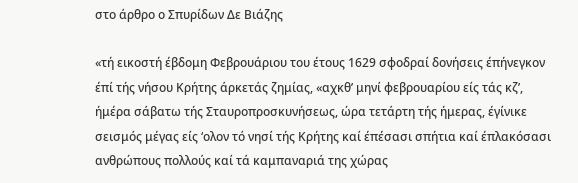στο άρθρο ο Σπυρίδων Δε Βιάζης

«τή εικοστή έβδομη Φεβρουάριου του έτους 1629 σφοδραί δονήσεις έπήνεγκον έπί τής νήσου Κρήτης άρκετάς ζημίας, «αχκθ’ μηνί φεβρουαρίου είς τάς κζ’, ήμέρα σάβατω τής Σταυροπροσκυνήσεως, ώρα τετάρτη τής ήμερας, έγίνικε σεισμός μέγας είς ‘ολον τό νησί τής Κρήτης καί έπέσασι σπήτια καί έπλακόσασι ανθρώπους πολλούς καί τά καμπαναριά της χώρας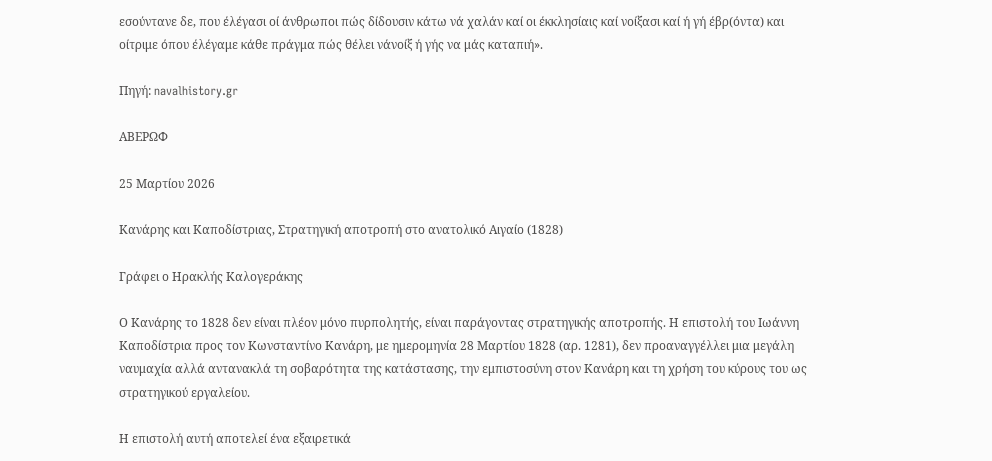εσούντανε δε, που έλέγασι οί άνθρωποι πώς δίδουσιν κάτω νά χαλάν καί οι έκκλησίαις καί νοίξασι καί ή γή έβρ(όντα) και οίτριμε όπου έλέγαμε κάθε πράγμα πώς θέλει νάνοίξ ή γής να μάς καταπιή».

Πηγή: navalhistory.gr

ΑΒΕΡΩΦ

25 Μαρτίου 2026

Κανάρης και Καποδίστριας, Στρατηγική αποτροπή στο ανατολικό Αιγαίο (1828)

Γράφει ο Ηρακλής Καλογεράκης

Ο Κανάρης το 1828 δεν είναι πλέον μόνο πυρπολητής, είναι παράγοντας στρατηγικής αποτροπής. Η επιστολή του Ιωάννη Καποδίστρια προς τον Κωνσταντίνο Κανάρη, με ημερομηνία 28 Μαρτίου 1828 (αρ. 1281), δεν προαναγγέλλει μια μεγάλη ναυμαχία αλλά αντανακλά τη σοβαρότητα της κατάστασης, την εμπιστοσύνη στον Κανάρη και τη χρήση του κύρους του ως στρατηγικού εργαλείου.

Η επιστολή αυτή αποτελεί ένα εξαιρετικά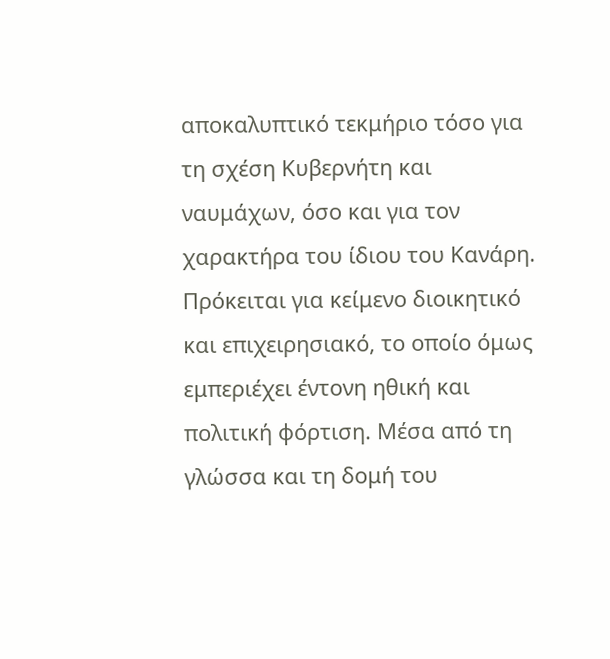αποκαλυπτικό τεκμήριο τόσο για τη σχέση Κυβερνήτη και ναυμάχων, όσο και για τον χαρακτήρα του ίδιου του Κανάρη. Πρόκειται για κείμενο διοικητικό και επιχειρησιακό, το οποίο όμως εμπεριέχει έντονη ηθική και πολιτική φόρτιση. Μέσα από τη γλώσσα και τη δομή του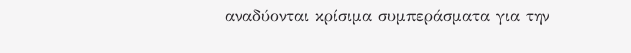αναδύονται κρίσιμα συμπεράσματα για την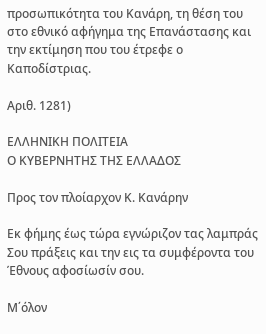προσωπικότητα του Κανάρη, τη θέση του στο εθνικό αφήγημα της Επανάστασης και την εκτίμηση που του έτρεφε ο Καποδίστριας.

Αριθ. 1281)

ΕΛΛΗΝΙΚΗ ΠΟΛΙΤΕΙΑ
Ο ΚΥΒΕΡΝΗΤΗΣ ΤΗΣ ΕΛΛΑΔΟΣ

Προς τον πλοίαρχον Κ. Κανάρην

Εκ φήμης έως τώρα εγνώριζον τας λαμπράς Σου πράξεις και την εις τα συμφέροντα του Έθνους αφοσίωσίν σου.

Μ΄όλον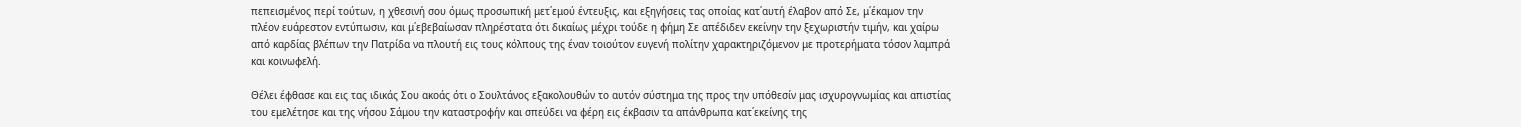πεπεισμένος περί τούτων, η χθεσινή σου όμως προσωπική μετ΄εμού έντευξις, και εξηγήσεις τας οποίας κατ΄αυτή έλαβον από Σε, μ΄έκαμον την πλέον ευάρεστον εντύπωσιν, και μ΄εβεβαίωσαν πληρέστατα ότι δικαίως μέχρι τούδε η φήμη Σε απέδιδεν εκείνην την ξεχωριστήν τιμήν, και χαίρω από καρδίας βλέπων την Πατρίδα να πλουτή εις τους κόλπους της έναν τοιούτον ευγενή πολίτην χαρακτηριζόμενον με προτερήματα τόσον λαμπρά και κοινωφελή.

Θέλει έφθασε και εις τας ιδικάς Σου ακοάς ότι ο Σουλτάνος εξακολουθών το αυτόν σύστημα της προς την υπόθεσίν μας ισχυρογνωμίας και απιστίας του εμελέτησε και της νήσου Σάμου την καταστροφήν και σπεύδει να φέρη εις έκβασιν τα απάνθρωπα κατ΄εκείνης της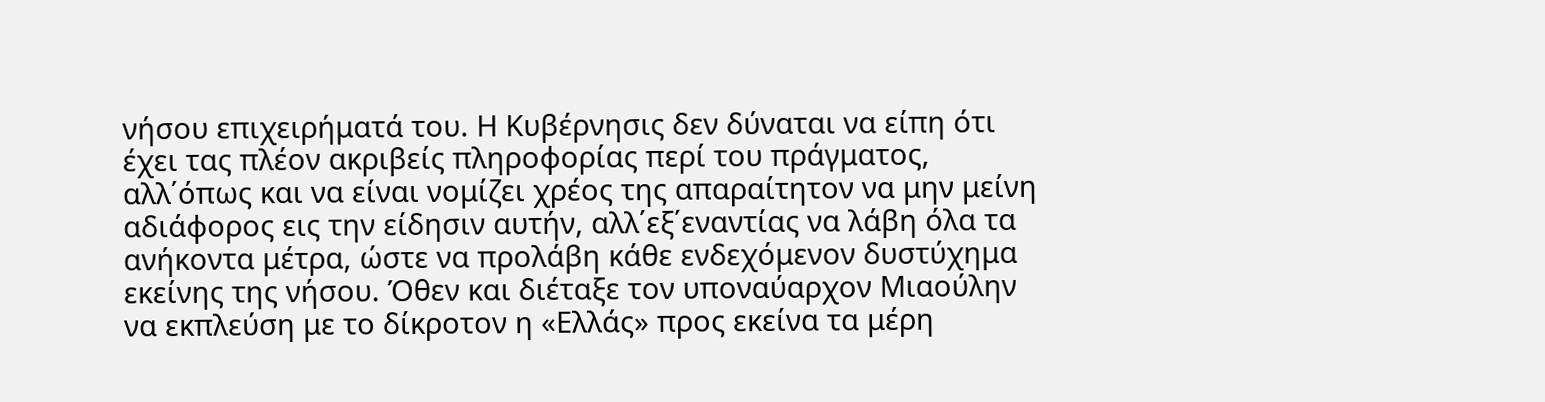νήσου επιχειρήματά του. Η Κυβέρνησις δεν δύναται να είπη ότι έχει τας πλέον ακριβείς πληροφορίας περί του πράγματος, αλλ΄όπως και να είναι νομίζει χρέος της απαραίτητον να μην μείνη αδιάφορος εις την είδησιν αυτήν, αλλ΄εξ΄εναντίας να λάβη όλα τα ανήκοντα μέτρα, ώστε να προλάβη κάθε ενδεχόμενον δυστύχημα εκείνης της νήσου. Όθεν και διέταξε τον υποναύαρχον Μιαούλην να εκπλεύση με το δίκροτον η «Ελλάς» προς εκείνα τα μέρη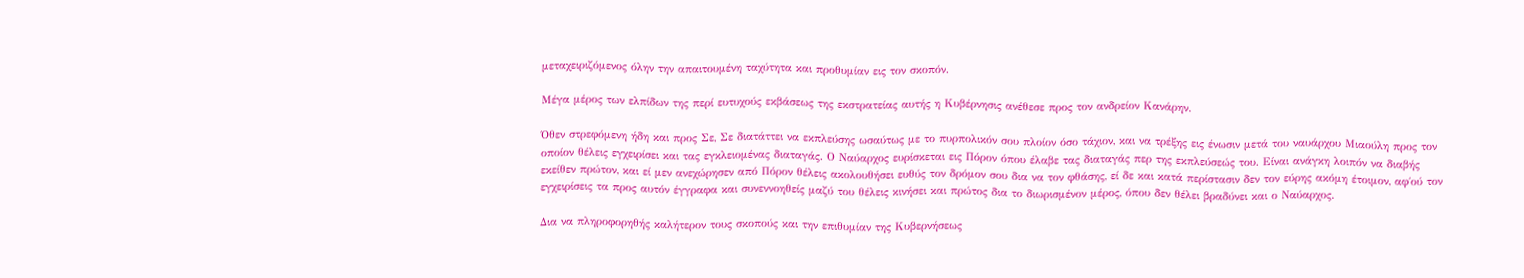μεταχειριζόμενος όλην την απαιτουμένη ταχύτητα και προθυμίαν εις τον σκοπόν.

Μέγα μέρος των ελπίδων της περί ευτυχούς εκβάσεως της εκστρατείας αυτής η Κυβέρνησις ανέθεσε προς τον ανδρείον Κανάρην.

Όθεν στρεφόμενη ήδη και προς Σε, Σε διατάττει να εκπλεύσης ωσαύτως με το πυρπολικόν σου πλοίον όσο τάχιον, και να τρέξης εις ένωσιν μετά του ναυάρχου Μιαούλη προς τον οποίον θέλεις εγχειρίσει και τας εγκλειομένας διαταγάς. Ο Ναύαρχος ευρίσκεται εις Πόρον όπου έλαβε τας διαταγάς περ της εκπλεύσεώς του. Είναι ανάγκη λοιπόν να διαβής εκείθεν πρώτον, και εί μεν ανεχώρησεν από Πόρον θέλεις ακολουθήσει ευθύς τον δρόμον σου δια να τον φθάσης, εί δε και κατά περίστασιν δεν τον εύρης ακόμη έτοιμον, αφ΄ού τον εγχειρίσεις τα προς αυτόν έγγραφα και συνεννοηθείς μαζύ του θέλεις κινήσει και πρώτος δια το διωρισμένον μέρος, όπου δεν θέλει βραδύνει και ο Ναύαρχος.

Δια να πληροφορηθής καλήτερον τους σκοπούς και την επιθυμίαν της Κυβερνήσεως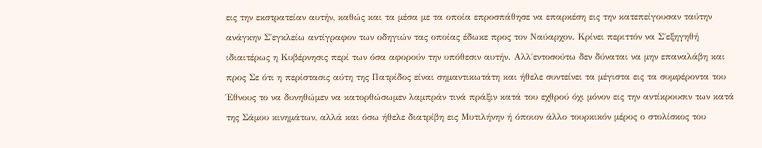εις την εκστρατείαν αυτήν, καθώς και τα μέσα με τα οποία επροσπάθησε να επαρκέση εις την κατεπείγουσαν ταύτην ανάγκην Σ΄εγκλείω αντίγραφον των οδηγιών τας οποίας έδωκε προς τον Ναύαρχον. Κρίνει περιττόν να Σ΄εξηγηθή ιδιαιτέρως η Κυβέρνησις περί των όσα αφορούν την υπόθεσιν αυτήν. Αλλ΄εντοσούτω δεν δύναται να μην επαναλάβη και προς Σε ότι η περίστασις αύτη της Πατρίδος είναι σημαντικωτάτη και ήθελε συντείνει τα μέγιστα εις τα συμφέροντα του Έθνους το να δυνηθώμεν να κατορθώσωμεν λαμπράν τινά πράξιν κατά του εχθρού όχι μόνον εις την αντίκρουσιν των κατά της Σάμου κινημάτων, αλλά και όσω ήθελε διατρίβη εις Μυτιλήνην ή όποιον άλλο τουρκικόν μέρος ο στολίσκος του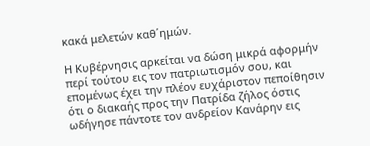κακά μελετών καθ΄ημών.

Η Κυβέρνησις αρκείται να δώση μικρά αφορμήν περί τούτου εις τον πατριωτισμόν σου, και επομένως έχει την πλέον ευχάριστον πεποίθησιν ότι ο διακαής προς την Πατρίδα ζήλος όστις ωδήγησε πάντοτε τον ανδρείον Κανάρην εις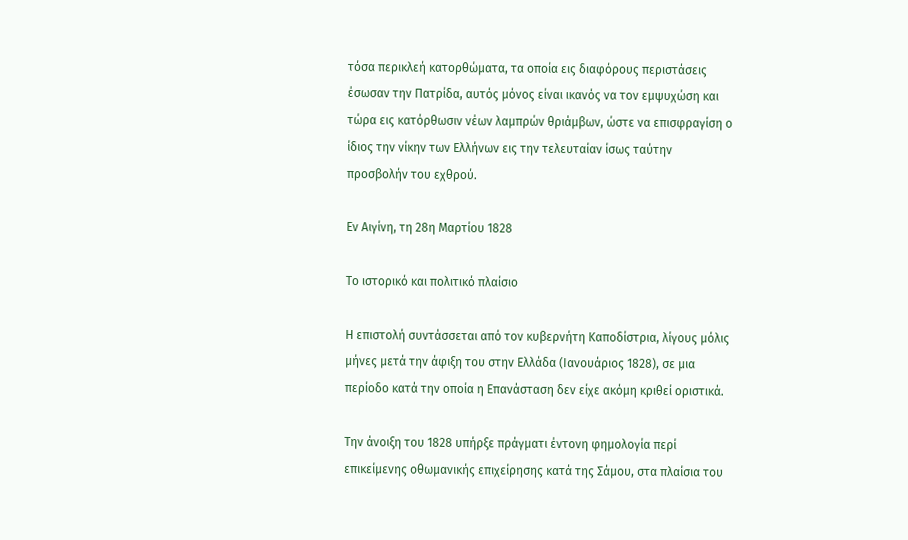τόσα περικλεή κατορθώματα, τα οποία εις διαφόρους περιστάσεις έσωσαν την Πατρίδα, αυτός μόνος είναι ικανός να τον εμψυχώση και τώρα εις κατόρθωσιν νέων λαμπρών θριάμβων, ώστε να επισφραγίση ο ίδιος την νίκην των Ελλήνων εις την τελευταίαν ίσως ταύτην προσβολήν του εχθρού.

Εν Αιγίνη, τη 28η Μαρτίου 1828

Το ιστορικό και πολιτικό πλαίσιο

Η επιστολή συντάσσεται από τον κυβερνήτη Καποδίστρια, λίγους μόλις μήνες μετά την άφιξη του στην Ελλάδα (Ιανουάριος 1828), σε μια περίοδο κατά την οποία η Επανάσταση δεν είχε ακόμη κριθεί οριστικά.

Την άνοιξη του 1828 υπήρξε πράγματι έντονη φημολογία περί επικείμενης οθωμανικής επιχείρησης κατά της Σάμου, στα πλαίσια του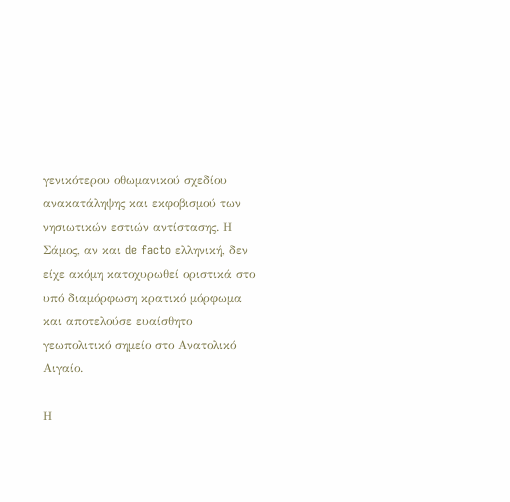γενικότερου οθωμανικού σχεδίου ανακατάληψης και εκφοβισμού των νησιωτικών εστιών αντίστασης. Η Σάμος, αν και de facto ελληνική, δεν είχε ακόμη κατοχυρωθεί οριστικά στο υπό διαμόρφωση κρατικό μόρφωμα και αποτελούσε ευαίσθητο γεωπολιτικό σημείο στο Ανατολικό Αιγαίο.

Η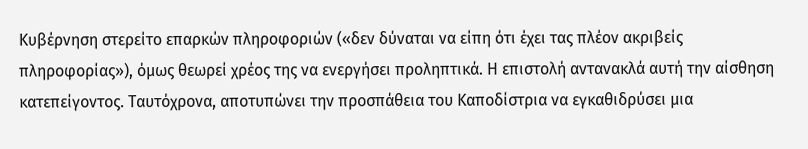Κυβέρνηση στερείτο επαρκών πληροφοριών («δεν δύναται να είπη ότι έχει τας πλέον ακριβείς πληροφορίας»), όμως θεωρεί χρέος της να ενεργήσει προληπτικά. Η επιστολή αντανακλά αυτή την αίσθηση κατεπείγοντος. Ταυτόχρονα, αποτυπώνει την προσπάθεια του Καποδίστρια να εγκαθιδρύσει μια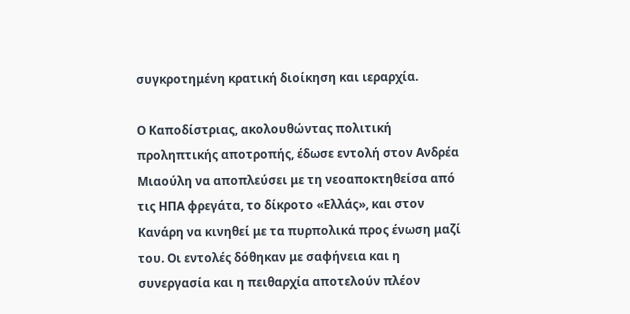συγκροτημένη κρατική διοίκηση και ιεραρχία.

Ο Καποδίστριας, ακολουθώντας πολιτική προληπτικής αποτροπής, έδωσε εντολή στον Ανδρέα Μιαούλη να αποπλεύσει με τη νεοαποκτηθείσα από τις ΗΠΑ φρεγάτα, το δίκροτο «Ελλάς», και στον Κανάρη να κινηθεί με τα πυρπολικά προς ένωση μαζί του. Οι εντολές δόθηκαν με σαφήνεια και η συνεργασία και η πειθαρχία αποτελούν πλέον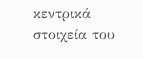κεντρικά στοιχεία του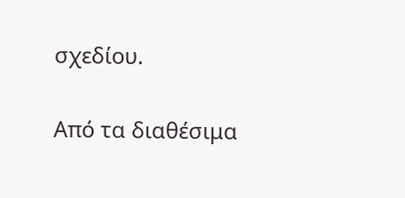σχεδίου.

Από τα διαθέσιμα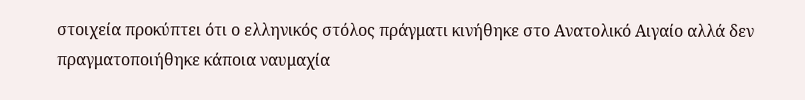στοιχεία προκύπτει ότι ο ελληνικός στόλος πράγματι κινήθηκε στο Ανατολικό Αιγαίο αλλά δεν πραγματοποιήθηκε κάποια ναυμαχία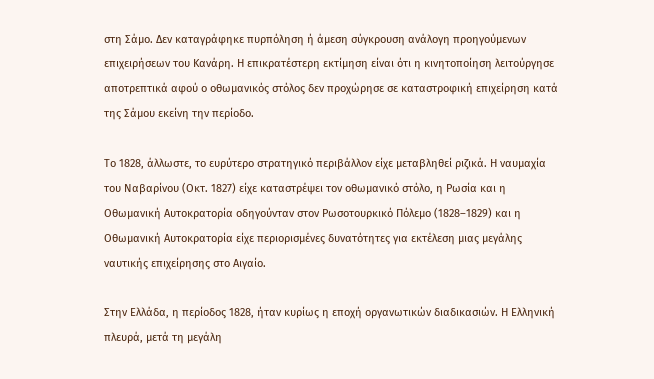στη Σάμο. Δεν καταγράφηκε πυρπόληση ή άμεση σύγκρουση ανάλογη προηγούμενων επιχειρήσεων του Κανάρη. Η επικρατέστερη εκτίμηση είναι ότι η κινητοποίηση λειτούργησε αποτρεπτικά αφού ο οθωμανικός στόλος δεν προχώρησε σε καταστροφική επιχείρηση κατά της Σάμου εκείνη την περίοδο.

Το 1828, άλλωστε, το ευρύτερο στρατηγικό περιβάλλον είχε μεταβληθεί ριζικά. Η ναυμαχία του Ναβαρίνου (Οκτ. 1827) είχε καταστρέψει τον οθωμανικό στόλο, η Ρωσία και η Οθωμανική Αυτοκρατορία οδηγούνταν στον Ρωσοτουρκικό Πόλεμο (1828–1829) και η Οθωμανική Αυτοκρατορία είχε περιορισμένες δυνατότητες για εκτέλεση μιας μεγάλης ναυτικής επιχείρησης στο Αιγαίο.

Στην Ελλάδα, η περίοδος 1828, ήταν κυρίως η εποχή οργανωτικών διαδικασιών. Η Ελληνική πλευρά, μετά τη μεγάλη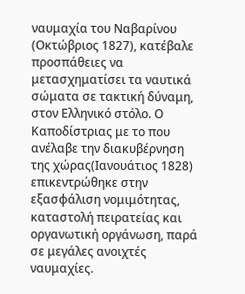ναυμαχία του Ναβαρίνου (Οκτώβριος 1827), κατέβαλε προσπάθειες να μετασχηματίσει τα ναυτικά σώματα σε τακτική δύναμη, στον Ελληνικό στόλο. Ο Καποδίστριας με το που ανέλαβε την διακυβέρνηση της χώρας(Ιανουάτιος 1828) επικεντρώθηκε στην εξασφάλιση νομιμότητας, καταστολή πειρατείας και οργανωτική οργάνωση, παρά σε μεγάλες ανοιχτές ναυμαχίες.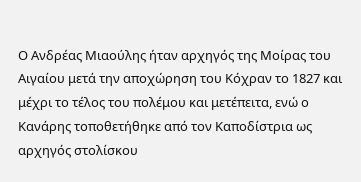Ο Ανδρέας Μιαούλης ήταν αρχηγός της Μοίρας του Αιγαίου μετά την αποχώρηση του Κόχραν το 1827 και μέχρι το τέλος του πολέμου και μετέπειτα, ενώ ο Κανάρης τοποθετήθηκε από τον Καποδίστρια ως αρχηγός στολίσκου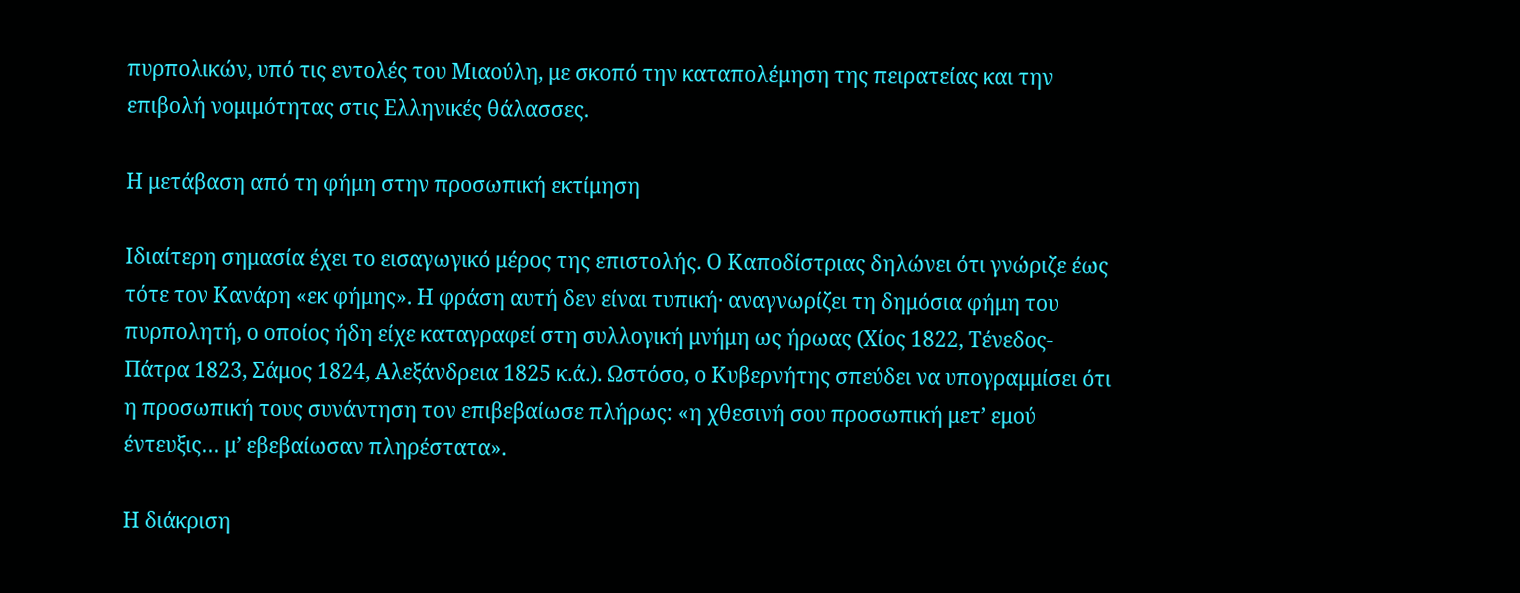πυρπολικών, υπό τις εντολές του Μιαούλη, με σκοπό την καταπολέμηση της πειρατείας και την επιβολή νομιμότητας στις Ελληνικές θάλασσες.

Η μετάβαση από τη φήμη στην προσωπική εκτίμηση

Ιδιαίτερη σημασία έχει το εισαγωγικό μέρος της επιστολής. Ο Καποδίστριας δηλώνει ότι γνώριζε έως τότε τον Κανάρη «εκ φήμης». Η φράση αυτή δεν είναι τυπική· αναγνωρίζει τη δημόσια φήμη του πυρπολητή, ο οποίος ήδη είχε καταγραφεί στη συλλογική μνήμη ως ήρωας (Χίος 1822, Τένεδος- Πάτρα 1823, Σάμος 1824, Αλεξάνδρεια 1825 κ.ά.). Ωστόσο, ο Κυβερνήτης σπεύδει να υπογραμμίσει ότι η προσωπική τους συνάντηση τον επιβεβαίωσε πλήρως: «η χθεσινή σου προσωπική μετ’ εμού έντευξις… μ’ εβεβαίωσαν πληρέστατα».

Η διάκριση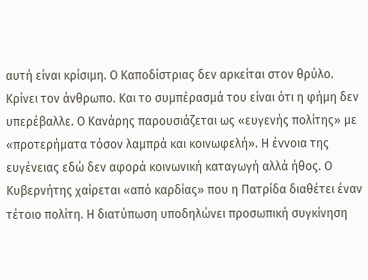αυτή είναι κρίσιμη. Ο Καποδίστριας δεν αρκείται στον θρύλο. Κρίνει τον άνθρωπο. Και το συμπέρασμά του είναι ότι η φήμη δεν υπερέβαλλε. Ο Κανάρης παρουσιάζεται ως «ευγενής πολίτης» με «προτερήματα τόσον λαμπρά και κοινωφελή». Η έννοια της ευγένειας εδώ δεν αφορά κοινωνική καταγωγή αλλά ήθος. Ο Κυβερνήτης χαίρεται «από καρδίας» που η Πατρίδα διαθέτει έναν τέτοιο πολίτη. Η διατύπωση υποδηλώνει προσωπική συγκίνηση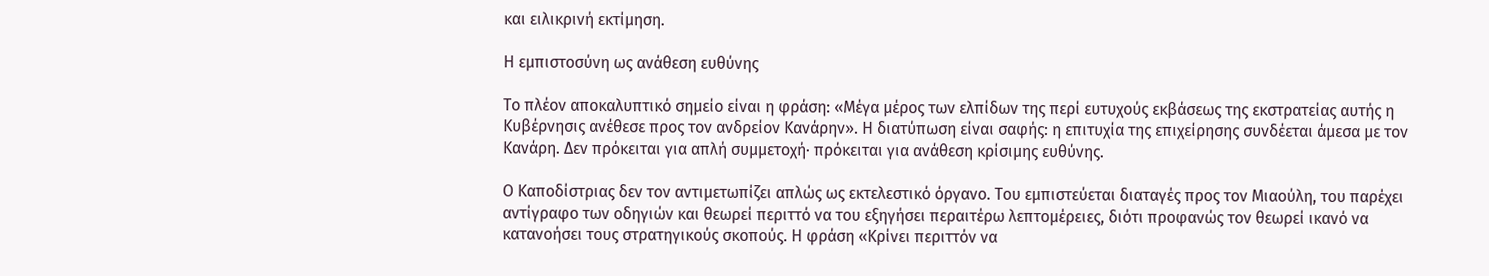και ειλικρινή εκτίμηση.

Η εμπιστοσύνη ως ανάθεση ευθύνης

Το πλέον αποκαλυπτικό σημείο είναι η φράση: «Μέγα μέρος των ελπίδων της περί ευτυχούς εκβάσεως της εκστρατείας αυτής η Κυβέρνησις ανέθεσε προς τον ανδρείον Κανάρην». Η διατύπωση είναι σαφής: η επιτυχία της επιχείρησης συνδέεται άμεσα με τον Κανάρη. Δεν πρόκειται για απλή συμμετοχή· πρόκειται για ανάθεση κρίσιμης ευθύνης.

Ο Καποδίστριας δεν τον αντιμετωπίζει απλώς ως εκτελεστικό όργανο. Του εμπιστεύεται διαταγές προς τον Μιαούλη, του παρέχει αντίγραφο των οδηγιών και θεωρεί περιττό να του εξηγήσει περαιτέρω λεπτομέρειες, διότι προφανώς τον θεωρεί ικανό να κατανοήσει τους στρατηγικούς σκοπούς. Η φράση «Κρίνει περιττόν να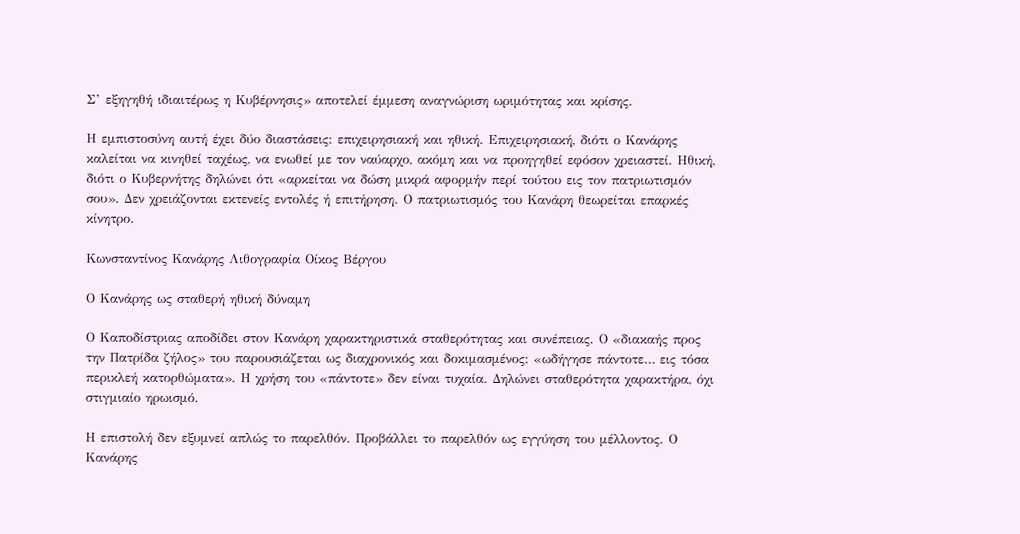Σ’ εξηγηθή ιδιαιτέρως η Κυβέρνησις» αποτελεί έμμεση αναγνώριση ωριμότητας και κρίσης.

Η εμπιστοσύνη αυτή έχει δύο διαστάσεις: επιχειρησιακή και ηθική. Επιχειρησιακή, διότι ο Κανάρης καλείται να κινηθεί ταχέως, να ενωθεί με τον ναύαρχο, ακόμη και να προηγηθεί εφόσον χρειαστεί. Ηθική, διότι ο Κυβερνήτης δηλώνει ότι «αρκείται να δώση μικρά αφορμήν περί τούτου εις τον πατριωτισμόν σου». Δεν χρειάζονται εκτενείς εντολές ή επιτήρηση. Ο πατριωτισμός του Κανάρη θεωρείται επαρκές κίνητρο.

Κωνσταντίνος Κανάρης Λιθογραφία Οίκος Βέργου

Ο Κανάρης ως σταθερή ηθική δύναμη

Ο Καποδίστριας αποδίδει στον Κανάρη χαρακτηριστικά σταθερότητας και συνέπειας. Ο «διακαής προς την Πατρίδα ζήλος» του παρουσιάζεται ως διαχρονικός και δοκιμασμένος: «ωδήγησε πάντοτε… εις τόσα περικλεή κατορθώματα». Η χρήση του «πάντοτε» δεν είναι τυχαία. Δηλώνει σταθερότητα χαρακτήρα, όχι στιγμιαίο ηρωισμό.

Η επιστολή δεν εξυμνεί απλώς το παρελθόν. Προβάλλει το παρελθόν ως εγγύηση του μέλλοντος. Ο Κανάρης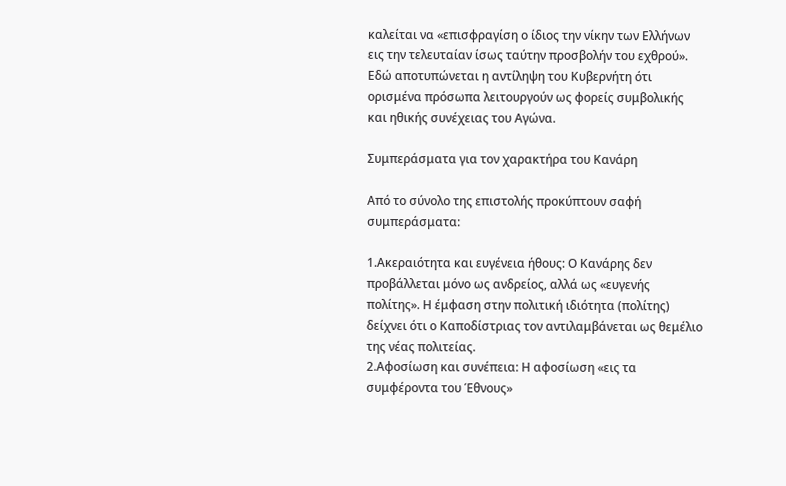καλείται να «επισφραγίση ο ίδιος την νίκην των Ελλήνων εις την τελευταίαν ίσως ταύτην προσβολήν του εχθρού». Εδώ αποτυπώνεται η αντίληψη του Κυβερνήτη ότι ορισμένα πρόσωπα λειτουργούν ως φορείς συμβολικής και ηθικής συνέχειας του Αγώνα.

Συμπεράσματα για τον χαρακτήρα του Κανάρη

Από το σύνολο της επιστολής προκύπτουν σαφή συμπεράσματα:

1.Ακεραιότητα και ευγένεια ήθους: Ο Κανάρης δεν προβάλλεται μόνο ως ανδρείος, αλλά ως «ευγενής πολίτης». Η έμφαση στην πολιτική ιδιότητα (πολίτης) δείχνει ότι ο Καποδίστριας τον αντιλαμβάνεται ως θεμέλιο της νέας πολιτείας.
2.Αφοσίωση και συνέπεια: Η αφοσίωση «εις τα συμφέροντα του Έθνους»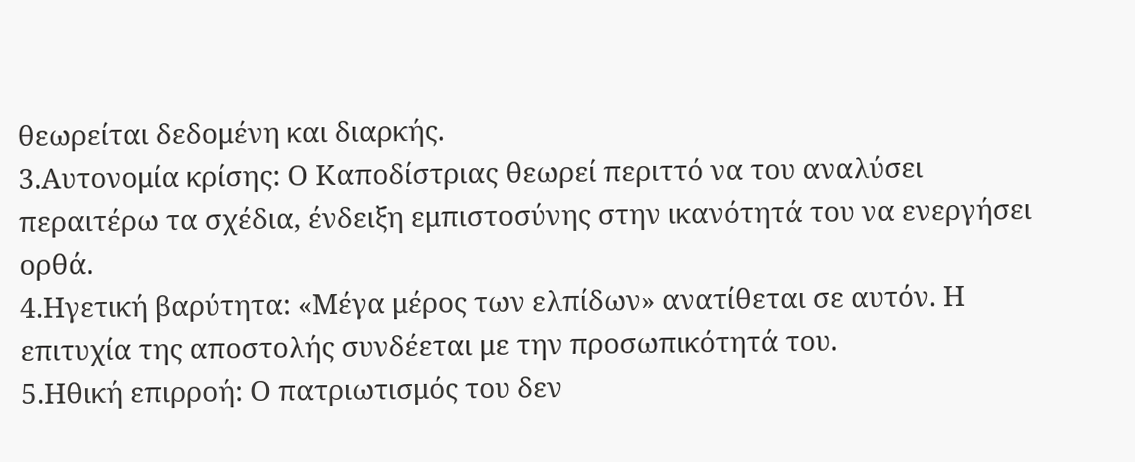θεωρείται δεδομένη και διαρκής.
3.Αυτονομία κρίσης: Ο Καποδίστριας θεωρεί περιττό να του αναλύσει περαιτέρω τα σχέδια, ένδειξη εμπιστοσύνης στην ικανότητά του να ενεργήσει ορθά.
4.Ηγετική βαρύτητα: «Μέγα μέρος των ελπίδων» ανατίθεται σε αυτόν. Η επιτυχία της αποστολής συνδέεται με την προσωπικότητά του.
5.Ηθική επιρροή: Ο πατριωτισμός του δεν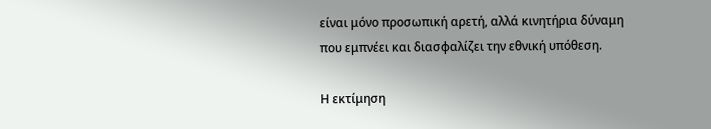είναι μόνο προσωπική αρετή, αλλά κινητήρια δύναμη που εμπνέει και διασφαλίζει την εθνική υπόθεση.

Η εκτίμηση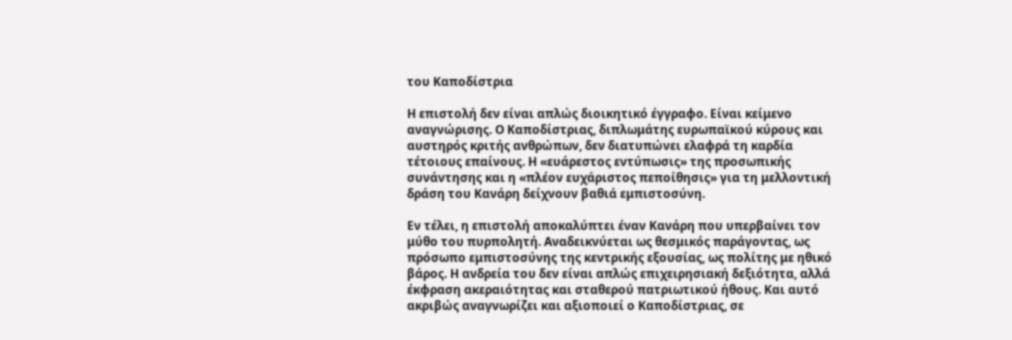του Καποδίστρια

Η επιστολή δεν είναι απλώς διοικητικό έγγραφο. Είναι κείμενο αναγνώρισης. Ο Καποδίστριας, διπλωμάτης ευρωπαϊκού κύρους και αυστηρός κριτής ανθρώπων, δεν διατυπώνει ελαφρά τη καρδία τέτοιους επαίνους. Η «ευάρεστος εντύπωσις» της προσωπικής συνάντησης και η «πλέον ευχάριστος πεποίθησις» για τη μελλοντική δράση του Κανάρη δείχνουν βαθιά εμπιστοσύνη.

Εν τέλει, η επιστολή αποκαλύπτει έναν Κανάρη που υπερβαίνει τον μύθο του πυρπολητή. Αναδεικνύεται ως θεσμικός παράγοντας, ως πρόσωπο εμπιστοσύνης της κεντρικής εξουσίας, ως πολίτης με ηθικό βάρος. Η ανδρεία του δεν είναι απλώς επιχειρησιακή δεξιότητα, αλλά έκφραση ακεραιότητας και σταθερού πατριωτικού ήθους. Και αυτό ακριβώς αναγνωρίζει και αξιοποιεί ο Καποδίστριας, σε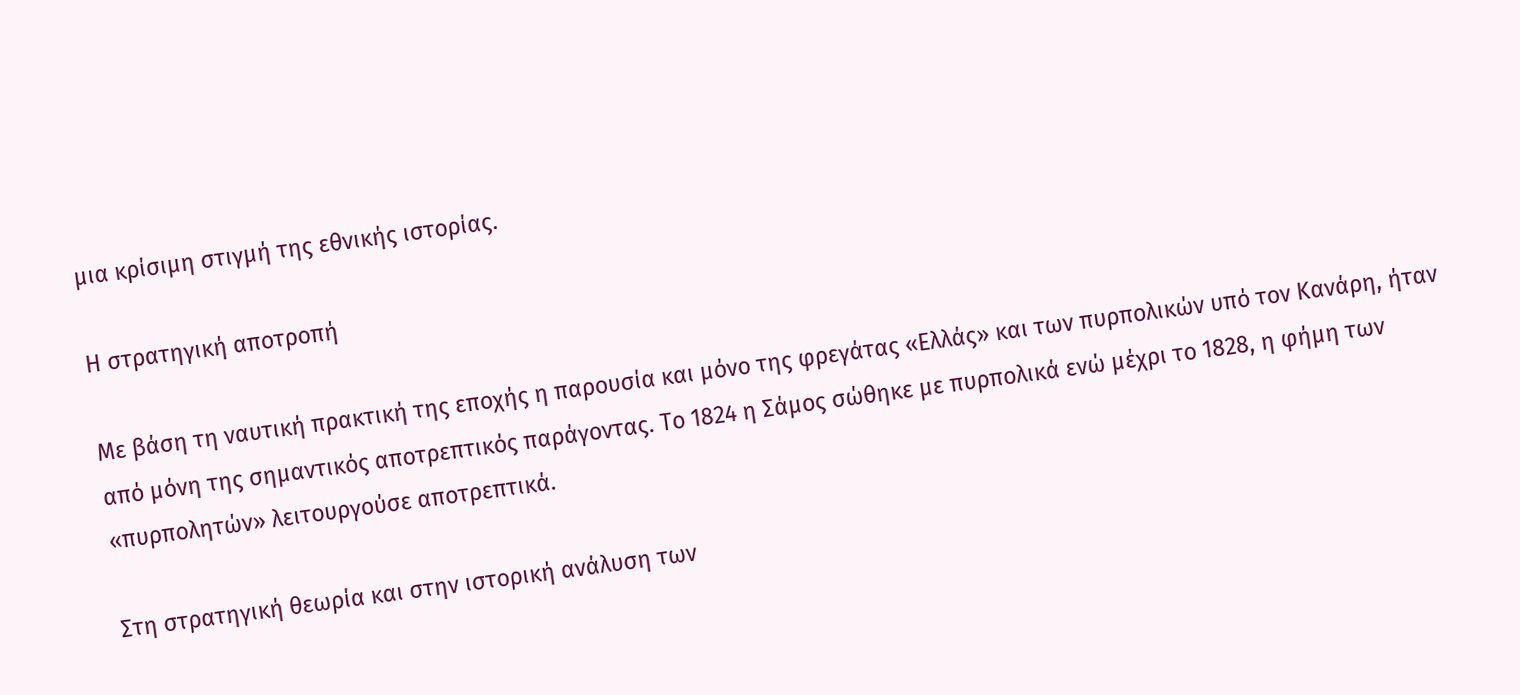μια κρίσιμη στιγμή της εθνικής ιστορίας.

Η στρατηγική αποτροπή

Με βάση τη ναυτική πρακτική της εποχής η παρουσία και μόνο της φρεγάτας «Ελλάς» και των πυρπολικών υπό τον Κανάρη, ήταν από μόνη της σημαντικός αποτρεπτικός παράγοντας. Το 1824 η Σάμος σώθηκε με πυρπολικά ενώ μέχρι το 1828, η φήμη των «πυρπολητών» λειτουργούσε αποτρεπτικά.

Στη στρατηγική θεωρία και στην ιστορική ανάλυση των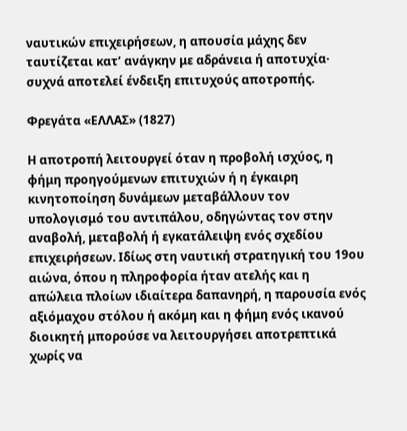ναυτικών επιχειρήσεων, η απουσία μάχης δεν ταυτίζεται κατ’ ανάγκην με αδράνεια ή αποτυχία· συχνά αποτελεί ένδειξη επιτυχούς αποτροπής.

Φρεγάτα «ΕΛΛΑΣ» (1827)

Η αποτροπή λειτουργεί όταν η προβολή ισχύος, η φήμη προηγούμενων επιτυχιών ή η έγκαιρη κινητοποίηση δυνάμεων μεταβάλλουν τον υπολογισμό του αντιπάλου, οδηγώντας τον στην αναβολή, μεταβολή ή εγκατάλειψη ενός σχεδίου επιχειρήσεων. Ιδίως στη ναυτική στρατηγική του 19ου αιώνα, όπου η πληροφορία ήταν ατελής και η απώλεια πλοίων ιδιαίτερα δαπανηρή, η παρουσία ενός αξιόμαχου στόλου ή ακόμη και η φήμη ενός ικανού διοικητή μπορούσε να λειτουργήσει αποτρεπτικά χωρίς να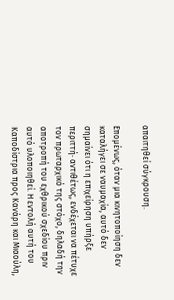απαιτηθεί σύγκρουση.

Επομένως, όταν μια κινητοποίηση δεν καταλήγει σε ναυμαχία, αυτό δεν σημαίνει ότι η επιχείρηση υπήρξε περιττή· αντιθέτως, ενδέχεται να πέτυχε τον πρωταρχικό της στόχο, δηλαδή την αποτροπή του εχθρικού σχεδίου πριν αυτό υλοποιηθεί. Η εντολή αυτή του Καποδίστρια προς Κανάρη και Μιαούλη,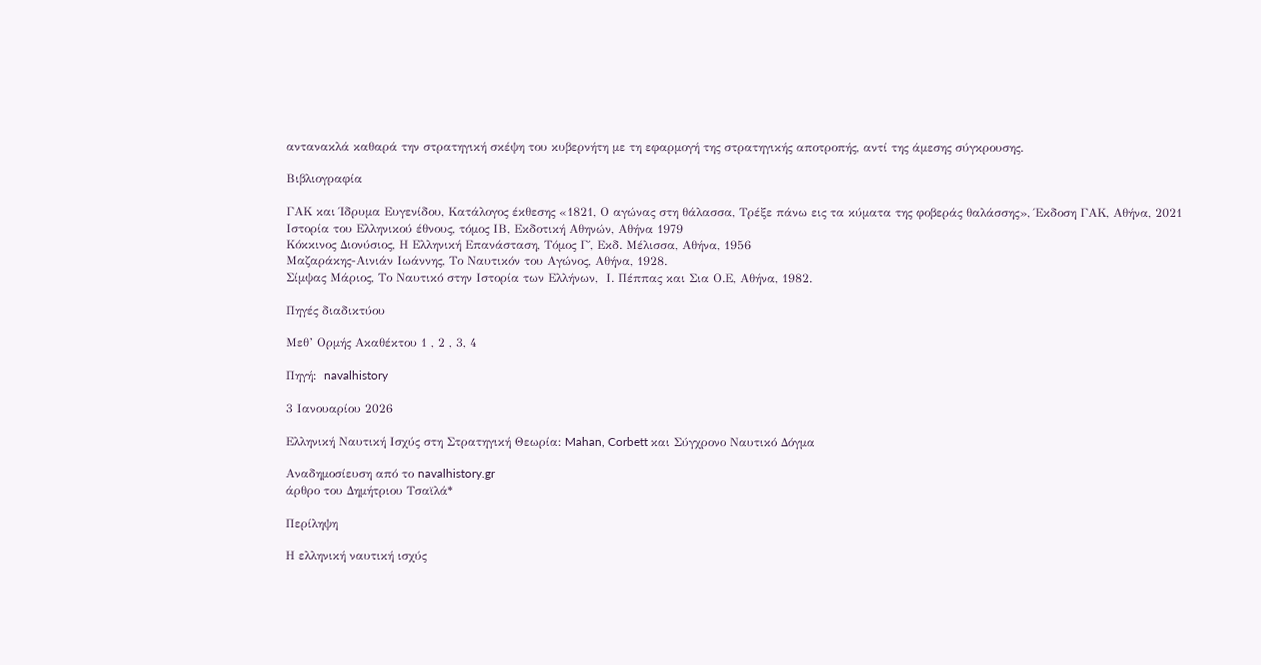αντανακλά καθαρά την στρατηγική σκέψη του κυβερνήτη με τη εφαρμογή της στρατηγικής αποτροπής, αντί της άμεσης σύγκρουσης.

Βιβλιογραφία

ΓΑΚ και Ίδρυμα Ευγενίδου, Κατάλογος έκθεσης «1821, Ο αγώνας στη θάλασσα, Τρέξε πάνω εις τα κύματα της φοβεράς θαλάσσης», Έκδοση ΓΑΚ, Αθήνα, 2021
Ιστορία του Ελληνικού έθνους, τόμος ΙΒ, Εκδοτική Αθηνών, Αθήνα 1979
Κόκκινος Διονύσιος, Η Ελληνική Επανάσταση, Τόμος Γ΄, Εκδ. Μέλισσα, Αθήνα, 1956
Μαζαράκης-Αινιάν Ιωάννης, Το Ναυτικόν του Αγώνος, Αθήνα, 1928.
Σίμψας Μάριος, Το Ναυτικό στην Ιστορία των Ελλήνων,  Ι. Πέππας και Σια Ο.Ε, Αθήνα, 1982.

Πηγές διαδικτύου

Μεθ’ Ορμής Ακαθέκτου 1 , 2 , 3, 4

Πηγή:  navalhistory

3 Ιανουαρίου 2026

Ελληνική Ναυτική Ισχύς στη Στρατηγική Θεωρία: Mahan, Corbett και Σύγχρονο Ναυτικό Δόγμα

Αναδημοσίευση από το navalhistory.gr
άρθρο του Δημήτριου Τσαϊλά*

Περίληψη

Η ελληνική ναυτική ισχύς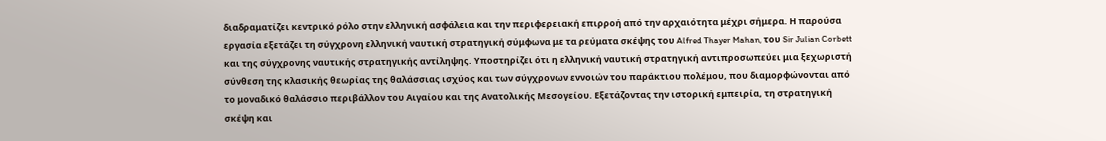διαδραματίζει κεντρικό ρόλο στην ελληνική ασφάλεια και την περιφερειακή επιρροή από την αρχαιότητα μέχρι σήμερα. Η παρούσα εργασία εξετάζει τη σύγχρονη ελληνική ναυτική στρατηγική σύμφωνα με τα ρεύματα σκέψης του Alfred Thayer Mahan, του Sir Julian Corbett και της σύγχρονης ναυτικής στρατηγικής αντίληψης. Υποστηρίζει ότι η ελληνική ναυτική στρατηγική αντιπροσωπεύει μια ξεχωριστή σύνθεση της κλασικής θεωρίας της θαλάσσιας ισχύος και των σύγχρονων εννοιών του παράκτιου πολέμου, που διαμορφώνονται από το μοναδικό θαλάσσιο περιβάλλον του Αιγαίου και της Ανατολικής Μεσογείου. Εξετάζοντας την ιστορική εμπειρία, τη στρατηγική σκέψη και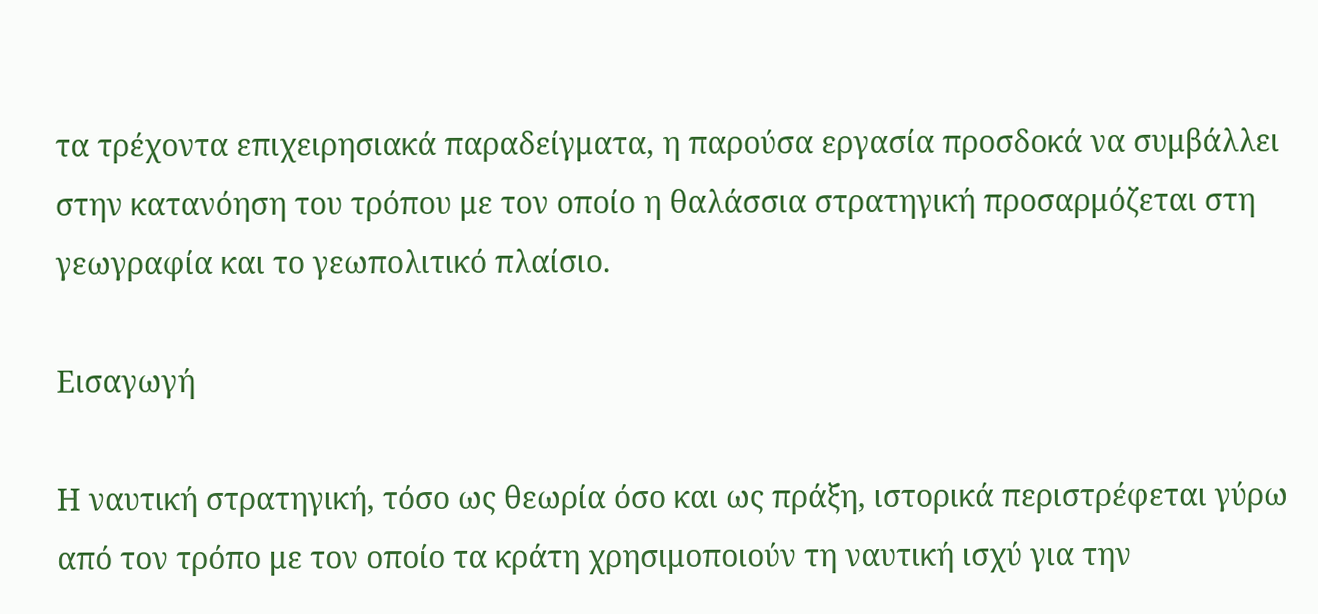τα τρέχοντα επιχειρησιακά παραδείγματα, η παρούσα εργασία προσδοκά να συμβάλλει στην κατανόηση του τρόπου με τον οποίο η θαλάσσια στρατηγική προσαρμόζεται στη γεωγραφία και το γεωπολιτικό πλαίσιο.

Εισαγωγή

Η ναυτική στρατηγική, τόσο ως θεωρία όσο και ως πράξη, ιστορικά περιστρέφεται γύρω από τον τρόπο με τον οποίο τα κράτη χρησιμοποιούν τη ναυτική ισχύ για την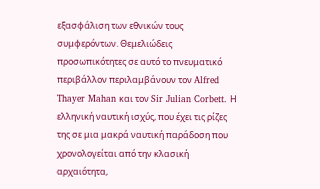εξασφάλιση των εθνικών τους συμφερόντων. Θεμελιώδεις προσωπικότητες σε αυτό το πνευματικό περιβάλλον περιλαμβάνουν τον Alfred Thayer Mahan και τον Sir Julian Corbett. Η ελληνική ναυτική ισχύς, που έχει τις ρίζες της σε μια μακρά ναυτική παράδοση που χρονολογείται από την κλασική αρχαιότητα,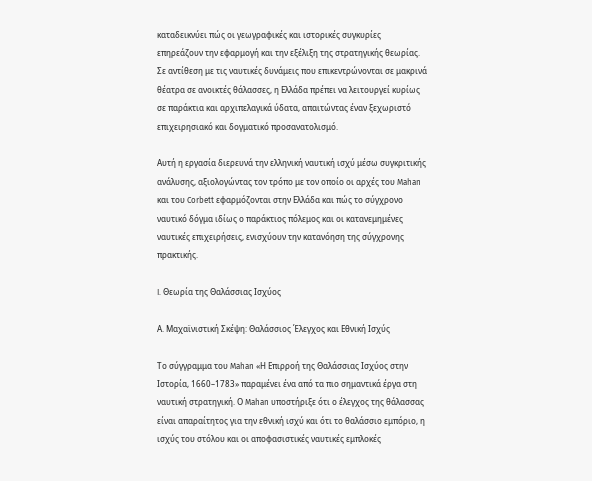καταδεικνύει πώς οι γεωγραφικές και ιστορικές συγκυρίες επηρεάζουν την εφαρμογή και την εξέλιξη της στρατηγικής θεωρίας. Σε αντίθεση με τις ναυτικές δυνάμεις που επικεντρώνονται σε μακρινά θέατρα σε ανοικτές θάλασσες, η Ελλάδα πρέπει να λειτουργεί κυρίως σε παράκτια και αρχιπελαγικά ύδατα, απαιτώντας έναν ξεχωριστό επιχειρησιακό και δογματικό προσανατολισμό.

Αυτή η εργασία διερευνά την ελληνική ναυτική ισχύ μέσω συγκριτικής ανάλυσης, αξιολογώντας τον τρόπο με τον οποίο οι αρχές του Mahan και του Corbett εφαρμόζονται στην Ελλάδα και πώς το σύγχρονο ναυτικό δόγμα ιδίως ο παράκτιος πόλεμος και οι κατανεμημένες ναυτικές επιχειρήσεις, ενισχύουν την κατανόηση της σύγχρονης πρακτικής.

I. Θεωρία της Θαλάσσιας Ισχύος

Α. Μαχαϊνιστική Σκέψη: Θαλάσσιος Έλεγχος και Εθνική Ισχύς

Το σύγγραμμα του Mahan «Η Επιρροή της Θαλάσσιας Ισχύος στην Ιστορία, 1660–1783» παραμένει ένα από τα πιο σημαντικά έργα στη ναυτική στρατηγική. Ο Mahan υποστήριξε ότι ο έλεγχος της θάλασσας είναι απαραίτητος για την εθνική ισχύ και ότι το θαλάσσιο εμπόριο, η ισχύς του στόλου και οι αποφασιστικές ναυτικές εμπλοκές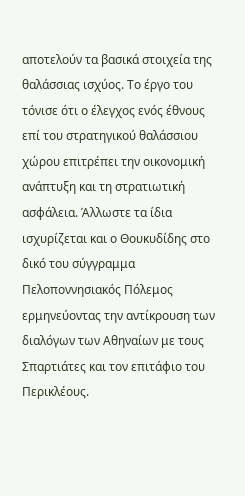αποτελούν τα βασικά στοιχεία της θαλάσσιας ισχύος. Το έργο του τόνισε ότι ο έλεγχος ενός έθνους επί του στρατηγικού θαλάσσιου χώρου επιτρέπει την οικονομική ανάπτυξη και τη στρατιωτική ασφάλεια. Άλλωστε τα ίδια ισχυρίζεται και ο Θουκυδίδης στο δικό του σύγγραμμα Πελοποννησιακός Πόλεμος ερμηνεύοντας την αντίκρουση των διαλόγων των Αθηναίων με τους Σπαρτιάτες και τον επιτάφιο του Περικλέους.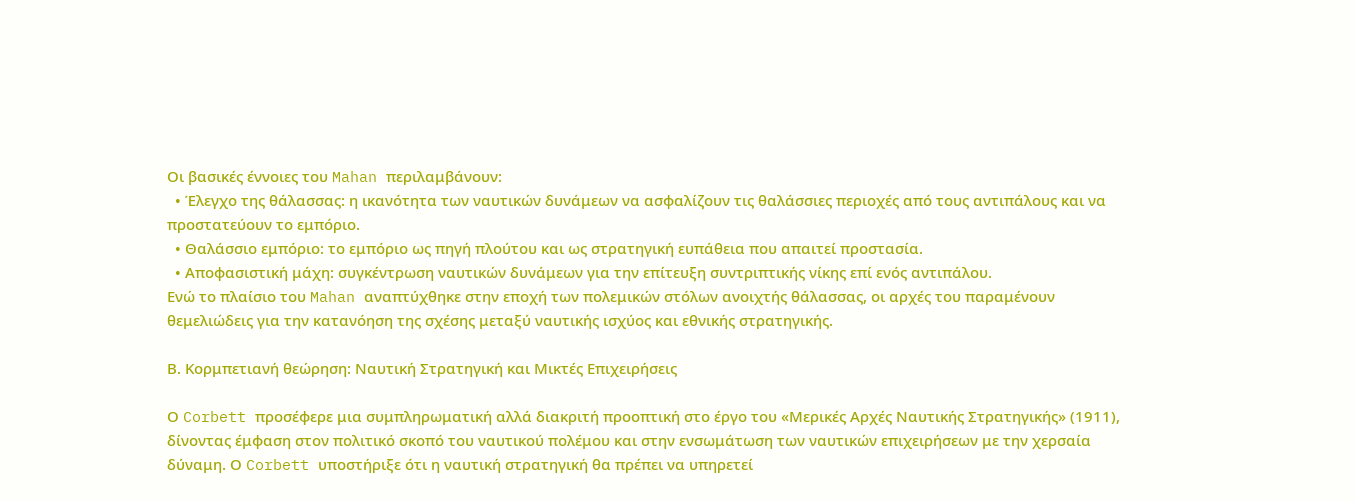Οι βασικές έννοιες του Mahan περιλαμβάνουν:
  • Έλεγχο της θάλασσας: η ικανότητα των ναυτικών δυνάμεων να ασφαλίζουν τις θαλάσσιες περιοχές από τους αντιπάλους και να προστατεύουν το εμπόριο.
  • Θαλάσσιο εμπόριο: το εμπόριο ως πηγή πλούτου και ως στρατηγική ευπάθεια που απαιτεί προστασία.
  • Αποφασιστική μάχη: συγκέντρωση ναυτικών δυνάμεων για την επίτευξη συντριπτικής νίκης επί ενός αντιπάλου.
Ενώ το πλαίσιο του Mahan αναπτύχθηκε στην εποχή των πολεμικών στόλων ανοιχτής θάλασσας, οι αρχές του παραμένουν θεμελιώδεις για την κατανόηση της σχέσης μεταξύ ναυτικής ισχύος και εθνικής στρατηγικής.

Β. Κορμπετιανή θεώρηση: Ναυτική Στρατηγική και Μικτές Επιχειρήσεις

Ο Corbett προσέφερε μια συμπληρωματική αλλά διακριτή προοπτική στο έργο του «Μερικές Αρχές Ναυτικής Στρατηγικής» (1911), δίνοντας έμφαση στον πολιτικό σκοπό του ναυτικού πολέμου και στην ενσωμάτωση των ναυτικών επιχειρήσεων με την χερσαία δύναμη. Ο Corbett υποστήριξε ότι η ναυτική στρατηγική θα πρέπει να υπηρετεί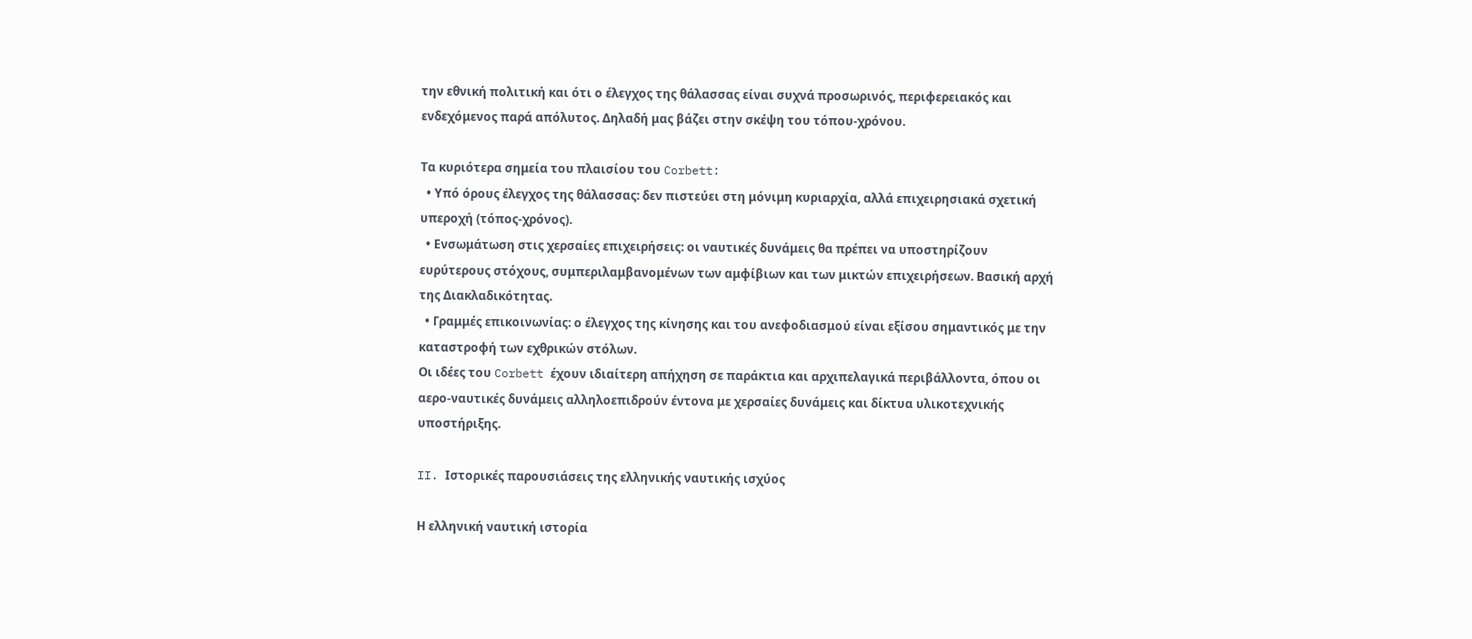την εθνική πολιτική και ότι ο έλεγχος της θάλασσας είναι συχνά προσωρινός, περιφερειακός και ενδεχόμενος παρά απόλυτος. Δηλαδή μας βάζει στην σκέψη του τόπου-χρόνου.

Τα κυριότερα σημεία του πλαισίου του Corbett:
  • Υπό όρους έλεγχος της θάλασσας: δεν πιστεύει στη μόνιμη κυριαρχία, αλλά επιχειρησιακά σχετική υπεροχή (τόπος-χρόνος).
  • Ενσωμάτωση στις χερσαίες επιχειρήσεις: οι ναυτικές δυνάμεις θα πρέπει να υποστηρίζουν ευρύτερους στόχους, συμπεριλαμβανομένων των αμφίβιων και των μικτών επιχειρήσεων. Βασική αρχή της Διακλαδικότητας.
  • Γραμμές επικοινωνίας: ο έλεγχος της κίνησης και του ανεφοδιασμού είναι εξίσου σημαντικός με την καταστροφή των εχθρικών στόλων.
Οι ιδέες του Corbett έχουν ιδιαίτερη απήχηση σε παράκτια και αρχιπελαγικά περιβάλλοντα, όπου οι αερο-ναυτικές δυνάμεις αλληλοεπιδρούν έντονα με χερσαίες δυνάμεις και δίκτυα υλικοτεχνικής υποστήριξης.

II. Ιστορικές παρουσιάσεις της ελληνικής ναυτικής ισχύος

Η ελληνική ναυτική ιστορία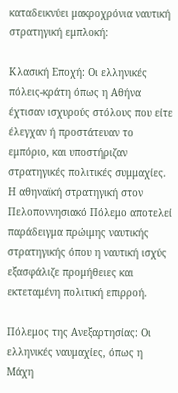καταδεικνύει μακροχρόνια ναυτική στρατηγική εμπλοκή:

Κλασική Εποχή: Οι ελληνικές πόλεις-κράτη όπως η Αθήνα έχτισαν ισχυρούς στόλους που είτε έλεγχαν ή προστάτευαν το εμπόριο, και υποστήριζαν στρατηγικές πολιτικές συμμαχίες. Η αθηναϊκή στρατηγική στον Πελοποννησιακό Πόλεμο αποτελεί παράδειγμα πρώιμης ναυτικής στρατηγικής όπου η ναυτική ισχύς εξασφάλιζε προμήθειες και εκτεταμένη πολιτική επιρροή.

Πόλεμος της Ανεξαρτησίας: Οι ελληνικές ναυμαχίες, όπως η Μάχη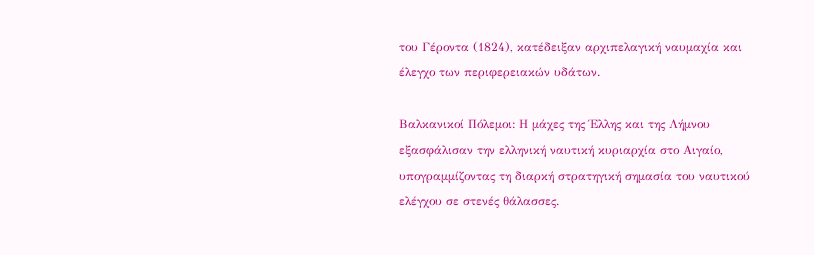του Γέροντα (1824), κατέδειξαν αρχιπελαγική ναυμαχία και έλεγχο των περιφερειακών υδάτων.

Βαλκανικοί Πόλεμοι: Η μάχες της Έλλης και της Λήμνου εξασφάλισαν την ελληνική ναυτική κυριαρχία στο Αιγαίο, υπογραμμίζοντας τη διαρκή στρατηγική σημασία του ναυτικού ελέγχου σε στενές θάλασσες.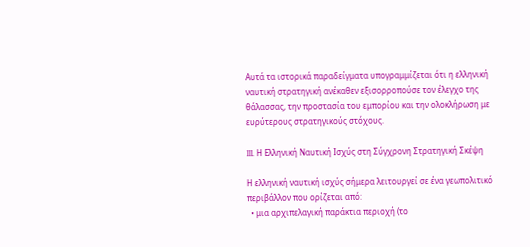Αυτά τα ιστορικά παραδείγματα υπογραμμίζεται ότι η ελληνική ναυτική στρατηγική ανέκαθεν εξισορροπούσε τον έλεγχο της θάλασσας, την προστασία του εμπορίου και την ολοκλήρωση με ευρύτερους στρατηγικούς στόχους.

III. Η Ελληνική Ναυτική Ισχύς στη Σύγχρονη Στρατηγική Σκέψη

Η ελληνική ναυτική ισχύς σήμερα λειτουργεί σε ένα γεωπολιτικό περιβάλλον που ορίζεται από:
  • μια αρχιπελαγική παράκτια περιοχή (το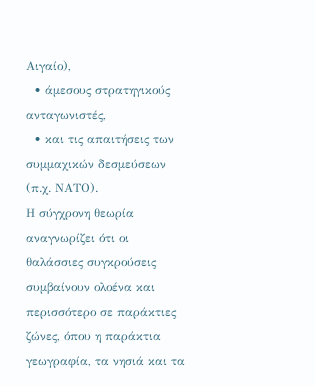Αιγαίο),
  • άμεσους στρατηγικούς ανταγωνιστές,
  • και τις απαιτήσεις των συμμαχικών δεσμεύσεων (π.χ. ΝΑΤΟ).
Η σύγχρονη θεωρία αναγνωρίζει ότι οι θαλάσσιες συγκρούσεις συμβαίνουν ολοένα και περισσότερο σε παράκτιες ζώνες, όπου η παράκτια γεωγραφία, τα νησιά και τα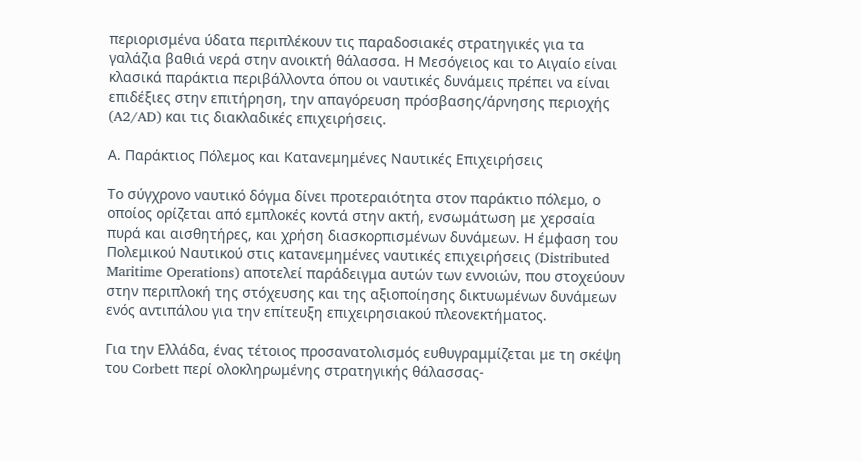περιορισμένα ύδατα περιπλέκουν τις παραδοσιακές στρατηγικές για τα γαλάζια βαθιά νερά στην ανοικτή θάλασσα. Η Μεσόγειος και το Αιγαίο είναι κλασικά παράκτια περιβάλλοντα όπου οι ναυτικές δυνάμεις πρέπει να είναι επιδέξιες στην επιτήρηση, την απαγόρευση πρόσβασης/άρνησης περιοχής (A2/AD) και τις διακλαδικές επιχειρήσεις.

Α. Παράκτιος Πόλεμος και Κατανεμημένες Ναυτικές Επιχειρήσεις

Το σύγχρονο ναυτικό δόγμα δίνει προτεραιότητα στον παράκτιο πόλεμο, ο οποίος ορίζεται από εμπλοκές κοντά στην ακτή, ενσωμάτωση με χερσαία πυρά και αισθητήρες, και χρήση διασκορπισμένων δυνάμεων. Η έμφαση του Πολεμικού Ναυτικού στις κατανεμημένες ναυτικές επιχειρήσεις (Distributed Maritime Operations) αποτελεί παράδειγμα αυτών των εννοιών, που στοχεύουν στην περιπλοκή της στόχευσης και της αξιοποίησης δικτυωμένων δυνάμεων ενός αντιπάλου για την επίτευξη επιχειρησιακού πλεονεκτήματος.

Για την Ελλάδα, ένας τέτοιος προσανατολισμός ευθυγραμμίζεται με τη σκέψη του Corbett περί ολοκληρωμένης στρατηγικής θάλασσας-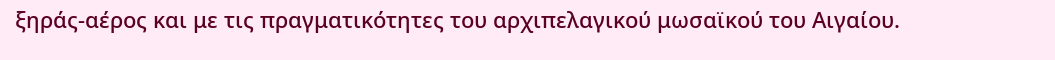ξηράς-αέρος και με τις πραγματικότητες του αρχιπελαγικού μωσαϊκού του Αιγαίου.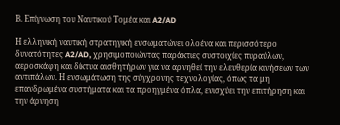Β. Επίγνωση του Ναυτικού Τομέα και A2/AD

Η ελληνική ναυτική στρατηγική ενσωματώνει ολοένα και περισσότερο δυνατότητες A2/AD, χρησιμοποιώντας παράκτιες συστοιχίες πυραύλων, αεροσκάφη και δίκτυα αισθητήρων για να αρνηθεί την ελευθερία κινήσεων των αντιπάλων. Η ενσωμάτωση της σύγχρονης τεχνολογίας, όπως τα μη επανδρωμένα συστήματα και τα προηγμένα όπλα, ενισχύει την επιτήρηση και την άρνηση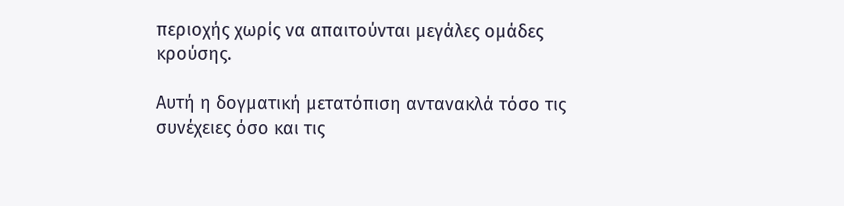περιοχής χωρίς να απαιτούνται μεγάλες ομάδες κρούσης.

Αυτή η δογματική μετατόπιση αντανακλά τόσο τις συνέχειες όσο και τις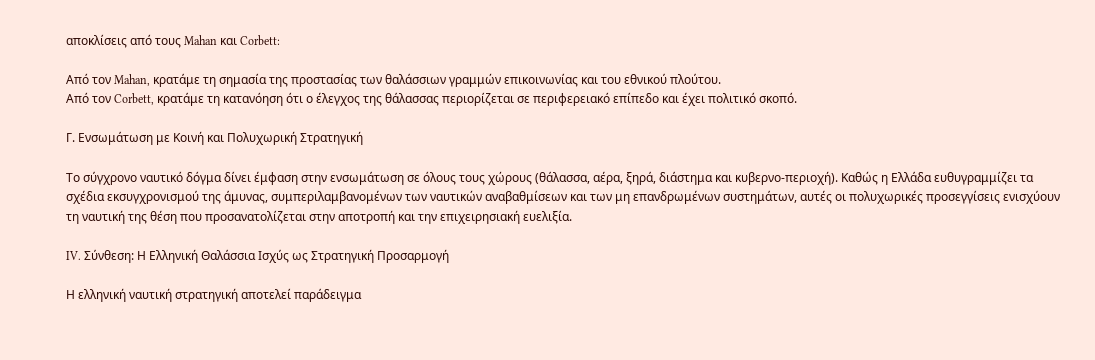αποκλίσεις από τους Mahan και Corbett:

Από τον Mahan, κρατάμε τη σημασία της προστασίας των θαλάσσιων γραμμών επικοινωνίας και του εθνικού πλούτου.
Από τον Corbett, κρατάμε τη κατανόηση ότι ο έλεγχος της θάλασσας περιορίζεται σε περιφερειακό επίπεδο και έχει πολιτικό σκοπό.

Γ. Ενσωμάτωση με Κοινή και Πολυχωρική Στρατηγική

Το σύγχρονο ναυτικό δόγμα δίνει έμφαση στην ενσωμάτωση σε όλους τους χώρους (θάλασσα, αέρα, ξηρά, διάστημα και κυβερνο-περιοχή). Καθώς η Ελλάδα ευθυγραμμίζει τα σχέδια εκσυγχρονισμού της άμυνας, συμπεριλαμβανομένων των ναυτικών αναβαθμίσεων και των μη επανδρωμένων συστημάτων, αυτές οι πολυχωρικές προσεγγίσεις ενισχύουν τη ναυτική της θέση που προσανατολίζεται στην αποτροπή και την επιχειρησιακή ευελιξία.

IV. Σύνθεση: Η Ελληνική Θαλάσσια Ισχύς ως Στρατηγική Προσαρμογή

Η ελληνική ναυτική στρατηγική αποτελεί παράδειγμα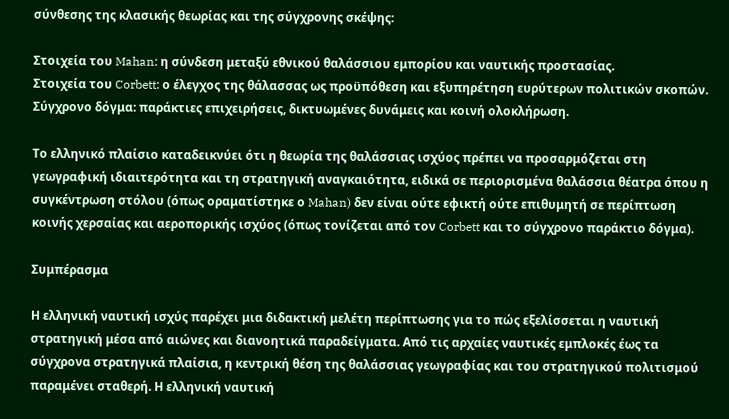σύνθεσης της κλασικής θεωρίας και της σύγχρονης σκέψης:

Στοιχεία του Mahan: η σύνδεση μεταξύ εθνικού θαλάσσιου εμπορίου και ναυτικής προστασίας.
Στοιχεία του Corbett: ο έλεγχος της θάλασσας ως προϋπόθεση και εξυπηρέτηση ευρύτερων πολιτικών σκοπών.
Σύγχρονο δόγμα: παράκτιες επιχειρήσεις, δικτυωμένες δυνάμεις και κοινή ολοκλήρωση.

Το ελληνικό πλαίσιο καταδεικνύει ότι η θεωρία της θαλάσσιας ισχύος πρέπει να προσαρμόζεται στη γεωγραφική ιδιαιτερότητα και τη στρατηγική αναγκαιότητα, ειδικά σε περιορισμένα θαλάσσια θέατρα όπου η συγκέντρωση στόλου (όπως οραματίστηκε ο Mahan) δεν είναι ούτε εφικτή ούτε επιθυμητή σε περίπτωση κοινής χερσαίας και αεροπορικής ισχύος (όπως τονίζεται από τον Corbett και το σύγχρονο παράκτιο δόγμα).

Συμπέρασμα

Η ελληνική ναυτική ισχύς παρέχει μια διδακτική μελέτη περίπτωσης για το πώς εξελίσσεται η ναυτική στρατηγική μέσα από αιώνες και διανοητικά παραδείγματα. Από τις αρχαίες ναυτικές εμπλοκές έως τα σύγχρονα στρατηγικά πλαίσια, η κεντρική θέση της θαλάσσιας γεωγραφίας και του στρατηγικού πολιτισμού παραμένει σταθερή. Η ελληνική ναυτική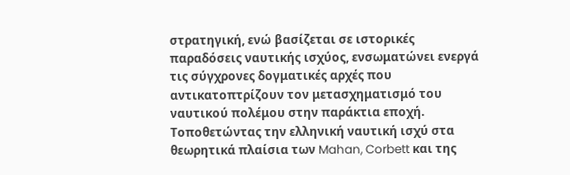στρατηγική, ενώ βασίζεται σε ιστορικές παραδόσεις ναυτικής ισχύος, ενσωματώνει ενεργά τις σύγχρονες δογματικές αρχές που αντικατοπτρίζουν τον μετασχηματισμό του ναυτικού πολέμου στην παράκτια εποχή. Τοποθετώντας την ελληνική ναυτική ισχύ στα θεωρητικά πλαίσια των Mahan, Corbett και της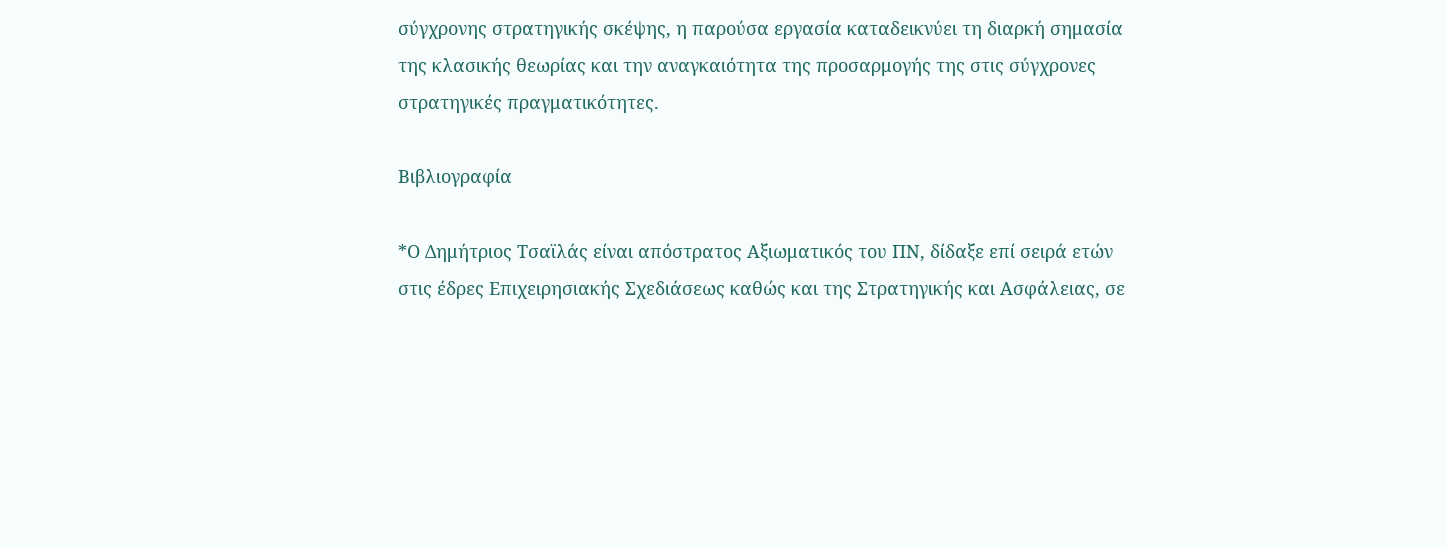σύγχρονης στρατηγικής σκέψης, η παρούσα εργασία καταδεικνύει τη διαρκή σημασία της κλασικής θεωρίας και την αναγκαιότητα της προσαρμογής της στις σύγχρονες στρατηγικές πραγματικότητες.

Βιβλιογραφία

*Ο Δημήτριος Τσαϊλάς είναι απόστρατος Αξιωματικός του ΠΝ, δίδαξε επί σειρά ετών στις έδρες Επιχειρησιακής Σχεδιάσεως καθώς και της Στρατηγικής και Ασφάλειας, σε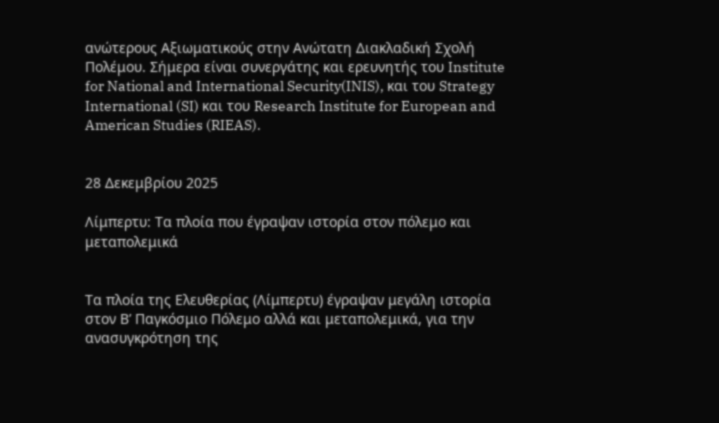ανώτερους Αξιωματικούς στην Ανώτατη Διακλαδική Σχολή Πολέμου. Σήμερα είναι συνεργάτης και ερευνητής του Institute for National and International Security(INIS), και του Strategy International (SI) και του Research Institute for European and American Studies (RIEAS).


28 Δεκεμβρίου 2025

Λίμπερτυ: Τα πλοία που έγραψαν ιστορία στον πόλεμο και μεταπολεμικά


Τα πλοία της Ελευθερίας (Λίμπερτυ) έγραψαν μεγάλη ιστορία στον Β’ Παγκόσμιο Πόλεμο αλλά και μεταπολεμικά, για την ανασυγκρότηση της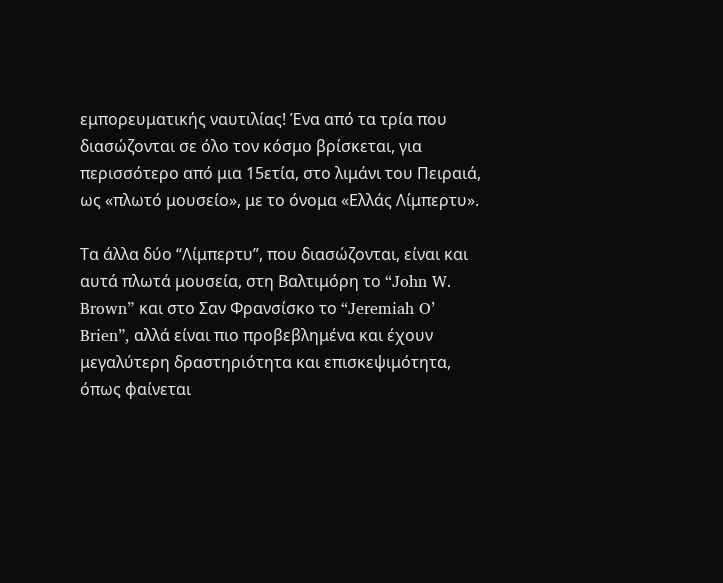εμπορευματικής ναυτιλίας! Ένα από τα τρία που διασώζονται σε όλο τον κόσμο βρίσκεται, για περισσότερο από μια 15ετία, στο λιμάνι του Πειραιά, ως «πλωτό μουσείο», με το όνομα «Ελλάς Λίμπερτυ».

Τα άλλα δύο “Λίμπερτυ”, που διασώζονται, είναι και αυτά πλωτά μουσεία, στη Βαλτιμόρη το “John W. Brown” και στο Σαν Φρανσίσκο το “Jeremiah O’ Brien”, αλλά είναι πιο προβεβλημένα και έχουν μεγαλύτερη δραστηριότητα και επισκεψιμότητα, όπως φαίνεται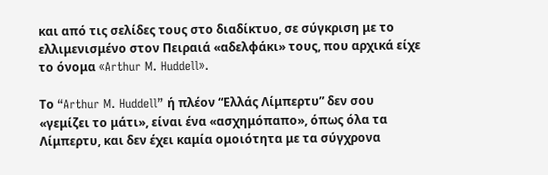και από τις σελίδες τους στο διαδίκτυο, σε σύγκριση με το ελλιμενισμένο στον Πειραιά «αδελφάκι» τους, που αρχικά είχε το όνομα «Arthur M. Huddell».

Το “Arthur M. Huddell” ή πλέον “Ελλάς Λίμπερτυ” δεν σου «γεμίζει το μάτι», είναι ένα «ασχημόπαπο», όπως όλα τα Λίμπερτυ, και δεν έχει καμία ομοιότητα με τα σύγχρονα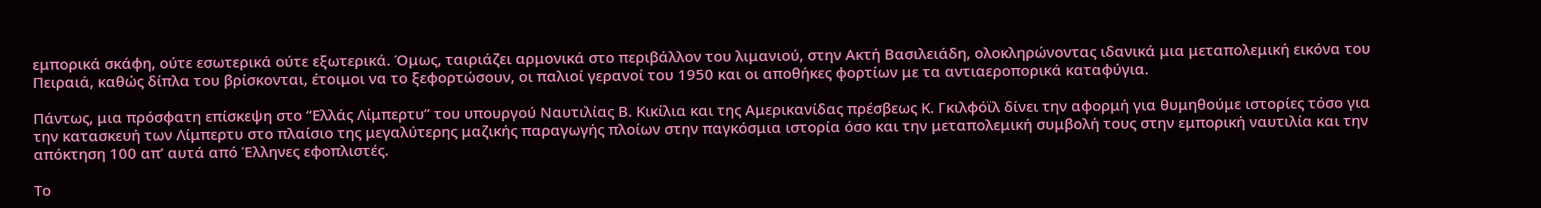εμπορικά σκάφη, ούτε εσωτερικά ούτε εξωτερικά. Όμως, ταιριάζει αρμονικά στο περιβάλλον του λιμανιού, στην Ακτή Βασιλειάδη, ολοκληρώνοντας ιδανικά μια μεταπολεμική εικόνα του Πειραιά, καθώς δίπλα του βρίσκονται, έτοιμοι να το ξεφορτώσουν, οι παλιοί γερανοί του 1950 και οι αποθήκες φορτίων με τα αντιαεροπορικά καταφύγια.

Πάντως, μια πρόσφατη επίσκεψη στο “Ελλάς Λίμπερτυ” του υπουργού Ναυτιλίας Β. Κικίλια και της Αμερικανίδας πρέσβεως Κ. Γκιλφόϊλ δίνει την αφορμή για θυμηθούμε ιστορίες τόσο για την κατασκευή των Λίμπερτυ στο πλαίσιο της μεγαλύτερης μαζικής παραγωγής πλοίων στην παγκόσμια ιστορία όσο και την μεταπολεμική συμβολή τους στην εμπορική ναυτιλία και την απόκτηση 100 απ’ αυτά από Έλληνες εφοπλιστές.

Το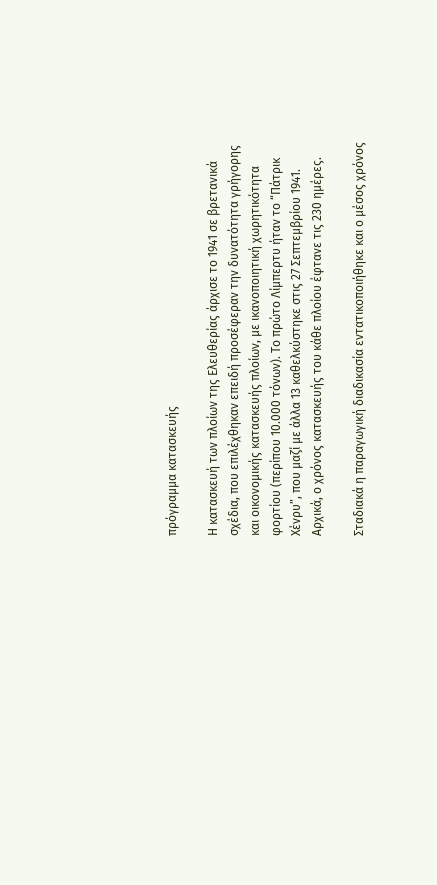πρόγραμμα κατασκευής

Η κατασκευή των πλοίων της Ελευθερίας άρχισε το 1941 σε βρετανικά σχέδια, που επιλέχθηκαν επειδή προσέφεραν την δυνατότητα γρήγορης και οικονομικής κατασκευής πλοίων, με ικανοποιητική χωρητικότητα φορτίου (περίπου 10.000 τόνων). Το πρώτο Λίμπερτυ ήταν το “Πάτρικ Χένρυ”, που μαζί με άλλα 13 καθελκύστηκε στις 27 Σεπτεμβρίου 1941. Αρχικά, ο χρόνος κατασκευής του κάθε πλοίου έφτανε τις 230 ημέρες.

Σταδιακά η παραγωγική διαδικασία εντατικοποιήθηκε και ο μέσος χρόνος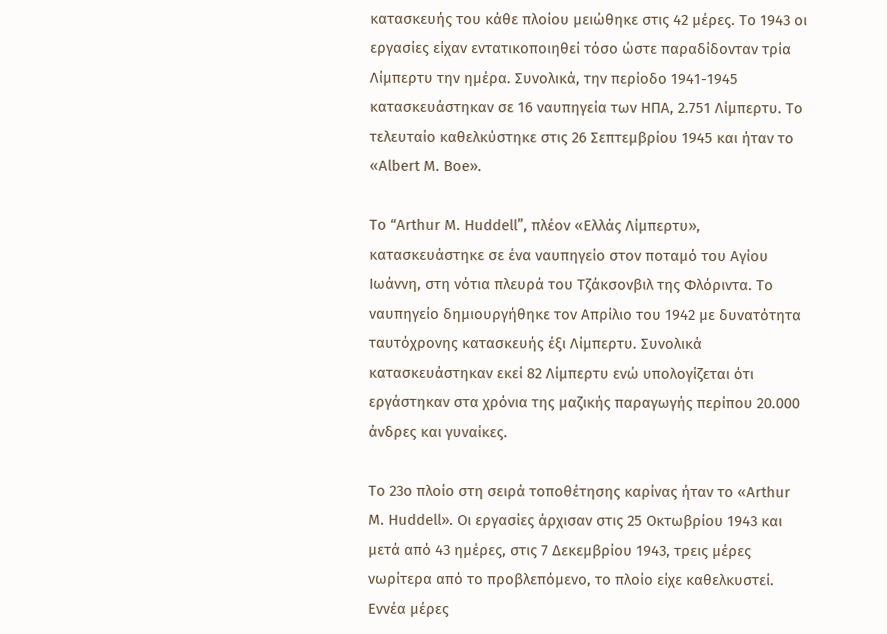κατασκευής του κάθε πλοίου μειώθηκε στις 42 μέρες. Το 1943 οι εργασίες είχαν εντατικοποιηθεί τόσο ώστε παραδίδονταν τρία Λίμπερτυ την ημέρα. Συνολικά, την περίοδο 1941-1945 κατασκευάστηκαν σε 16 ναυπηγεία των ΗΠΑ, 2.751 Λίμπερτυ. Το τελευταίο καθελκύστηκε στις 26 Σεπτεμβρίου 1945 και ήταν το «Albert M. Boe».

Το “Arthur M. Huddell”, πλέον «Ελλάς Λίμπερτυ», κατασκευάστηκε σε ένα ναυπηγείο στον ποταμό του Αγίου Ιωάννη, στη νότια πλευρά του Τζάκσονβιλ της Φλόριντα. Το ναυπηγείο δημιουργήθηκε τον Απρίλιο του 1942 με δυνατότητα ταυτόχρονης κατασκευής έξι Λίμπερτυ. Συνολικά κατασκευάστηκαν εκεί 82 Λίμπερτυ ενώ υπολογίζεται ότι εργάστηκαν στα χρόνια της μαζικής παραγωγής περίπου 20.000 άνδρες και γυναίκες.

Το 23ο πλοίο στη σειρά τοποθέτησης καρίνας ήταν το «Arthur M. Huddell». Οι εργασίες άρχισαν στις 25 Οκτωβρίου 1943 και μετά από 43 ημέρες, στις 7 Δεκεμβρίου 1943, τρεις μέρες νωρίτερα από το προβλεπόμενο, το πλοίο είχε καθελκυστεί. Εννέα μέρες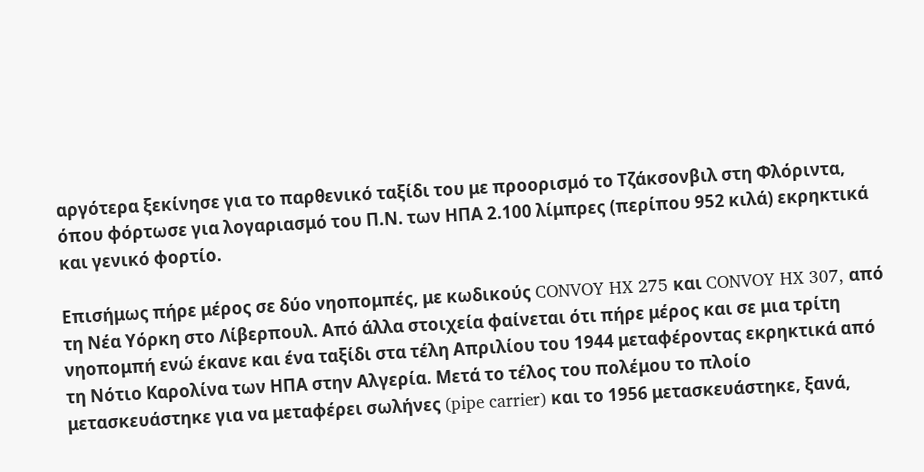αργότερα ξεκίνησε για το παρθενικό ταξίδι του με προορισμό το Τζάκσονβιλ στη Φλόριντα, όπου φόρτωσε για λογαριασμό του Π.Ν. των ΗΠΑ 2.100 λίμπρες (περίπου 952 κιλά) εκρηκτικά και γενικό φορτίο.

Επισήμως πήρε μέρος σε δύο νηοπομπές, με κωδικούς CONVOY HX 275 και CONVOY HX 307, από τη Νέα Υόρκη στο Λίβερπουλ. Από άλλα στοιχεία φαίνεται ότι πήρε μέρος και σε μια τρίτη νηοπομπή ενώ έκανε και ένα ταξίδι στα τέλη Απριλίου του 1944 μεταφέροντας εκρηκτικά από τη Νότιο Καρολίνα των ΗΠΑ στην Αλγερία. Μετά το τέλος του πολέμου το πλοίο μετασκευάστηκε για να μεταφέρει σωλήνες (pipe carrier) και το 1956 μετασκευάστηκε, ξανά,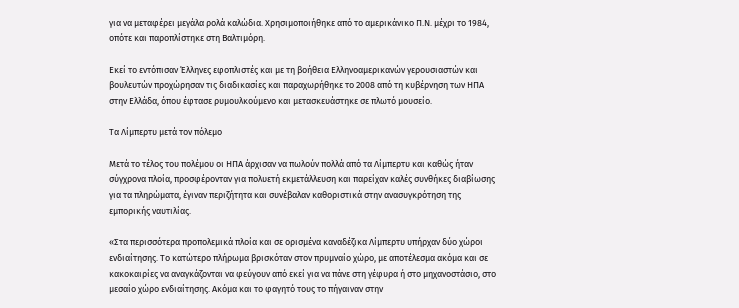για να μεταφέρει μεγάλα ρολά καλώδια. Χρησιμοποιήθηκε από το αμερικάνικο Π.Ν. μέχρι το 1984, οπότε και παροπλίστηκε στη Βαλτιμόρη.

Εκεί το εντόπισαν Έλληνες εφοπλιστές και με τη βοήθεια Ελληνοαμερικανών γερουσιαστών και βουλευτών προχώρησαν τις διαδικασίες και παραχωρήθηκε το 2008 από τη κυβέρνηση των ΗΠΑ στην Ελλάδα, όπου έφτασε ρυμουλκούμενο και μετασκευάστηκε σε πλωτό μουσείο.

Τα Λίμπερτυ μετά τον πόλεμο

Μετά το τέλος του πολέμου οι ΗΠΑ άρχισαν να πωλούν πολλά από τα Λίμπερτυ και καθώς ήταν σύγχρονα πλοία, προσφέρονταν για πολυετή εκμετάλλευση και παρείχαν καλές συνθήκες διαβίωσης για τα πληρώματα, έγιναν περιζήτητα και συνέβαλαν καθοριστικά στην ανασυγκρότηση της εμπορικής ναυτιλίας.

«Στα περισσότερα προπολεμικά πλοία και σε ορισμένα καναδέζικα Λίμπερτυ υπήρχαν δύο χώροι ενδιαίτησης. Το κατώτερο πλήρωμα βρισκόταν στον πρυμναίο χώρο, με αποτέλεσμα ακόμα και σε κακοκαιρίες να αναγκάζονται να φεύγουν από εκεί για να πάνε στη γέφυρα ή στο μηχανοστάσιο, στο μεσαίο χώρο ενδιαίτησης. Ακόμα και το φαγητό τους το πήγαιναν στην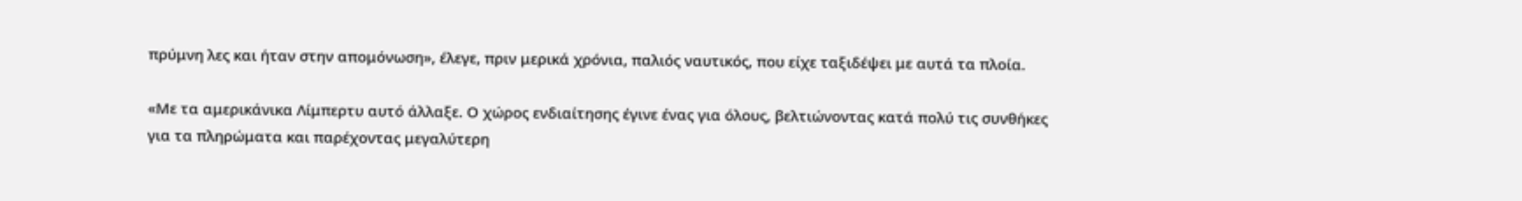πρύμνη λες και ήταν στην απομόνωση», έλεγε, πριν μερικά χρόνια, παλιός ναυτικός, που είχε ταξιδέψει με αυτά τα πλοία.

«Με τα αμερικάνικα Λίμπερτυ αυτό άλλαξε. Ο χώρος ενδιαίτησης έγινε ένας για όλους, βελτιώνοντας κατά πολύ τις συνθήκες για τα πληρώματα και παρέχοντας μεγαλύτερη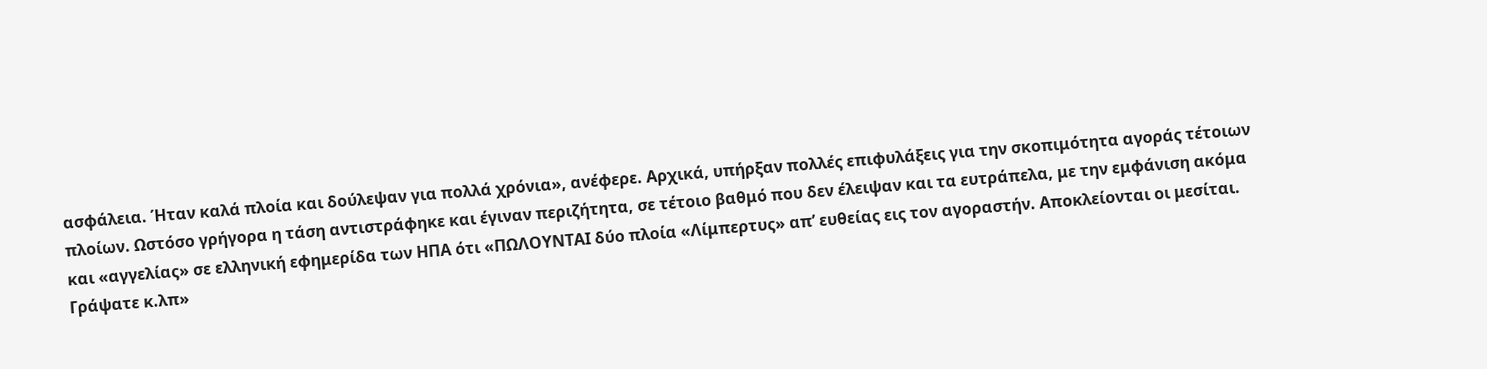ασφάλεια. Ήταν καλά πλοία και δούλεψαν για πολλά χρόνια», ανέφερε. Αρχικά, υπήρξαν πολλές επιφυλάξεις για την σκοπιμότητα αγοράς τέτοιων πλοίων. Ωστόσο γρήγορα η τάση αντιστράφηκε και έγιναν περιζήτητα, σε τέτοιο βαθμό που δεν έλειψαν και τα ευτράπελα, με την εμφάνιση ακόμα και «αγγελίας» σε ελληνική εφημερίδα των ΗΠΑ ότι «ΠΩΛΟΥΝΤΑΙ δύο πλοία «Λίμπερτυς» απ’ ευθείας εις τον αγοραστήν. Αποκλείονται οι μεσίται. Γράψατε κ.λπ»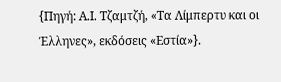{Πηγή: Α.Ι. Τζαμτζή, «Τα Λίμπερτυ και οι Έλληνες», εκδόσεις «Εστία»}.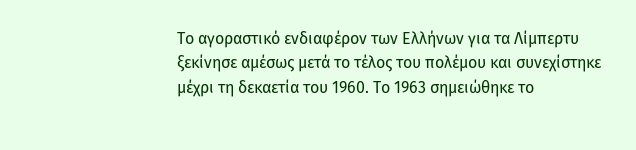Το αγοραστικό ενδιαφέρον των Ελλήνων για τα Λίμπερτυ ξεκίνησε αμέσως μετά το τέλος του πολέμου και συνεχίστηκε μέχρι τη δεκαετία του 1960. Το 1963 σημειώθηκε το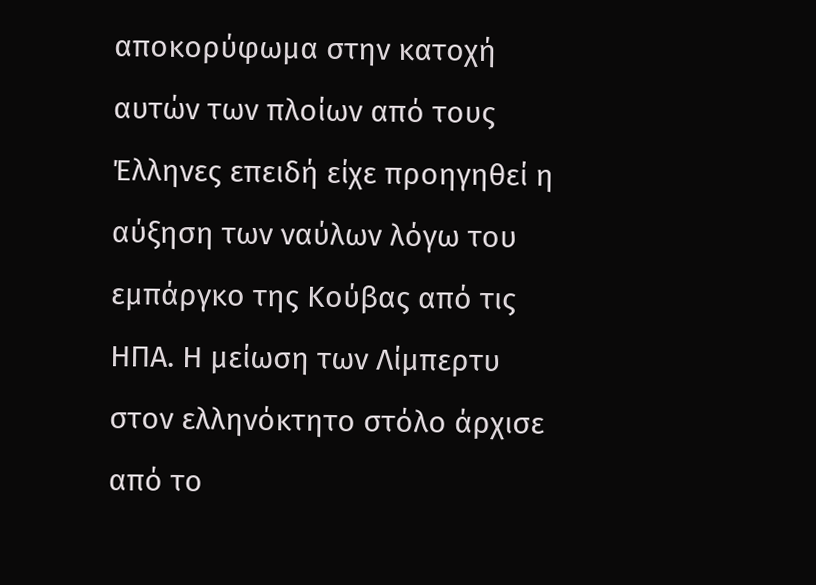αποκορύφωμα στην κατοχή αυτών των πλοίων από τους Έλληνες επειδή είχε προηγηθεί η αύξηση των ναύλων λόγω του εμπάργκο της Κούβας από τις ΗΠΑ. Η μείωση των Λίμπερτυ στον ελληνόκτητο στόλο άρχισε από το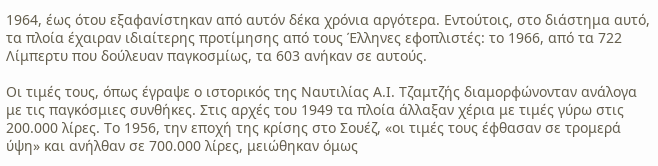1964, έως ότου εξαφανίστηκαν από αυτόν δέκα χρόνια αργότερα. Εντούτοις, στο διάστημα αυτό, τα πλοία έχαιραν ιδιαίτερης προτίμησης από τους Έλληνες εφοπλιστές: το 1966, από τα 722 Λίμπερτυ που δούλευαν παγκοσμίως, τα 603 ανήκαν σε αυτούς.

Οι τιμές τους, όπως έγραψε ο ιστορικός της Ναυτιλίας Α.Ι. Τζαμτζής διαμορφώνονταν ανάλογα με τις παγκόσμιες συνθήκες. Στις αρχές του 1949 τα πλοία άλλαξαν χέρια με τιμές γύρω στις 200.000 λίρες. Το 1956, την εποχή της κρίσης στο Σουέζ, «οι τιμές τους έφθασαν σε τρομερά ύψη» και ανήλθαν σε 700.000 λίρες, μειώθηκαν όμως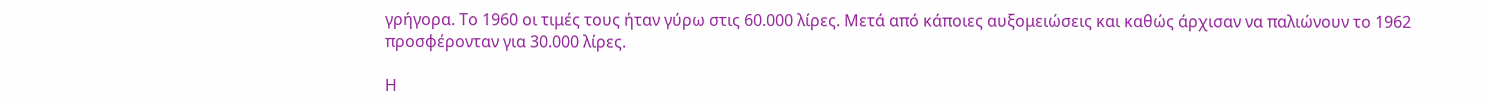γρήγορα. Το 1960 οι τιμές τους ήταν γύρω στις 60.000 λίρες. Μετά από κάποιες αυξομειώσεις και καθώς άρχισαν να παλιώνουν το 1962 προσφέρονταν για 30.000 λίρες.

Η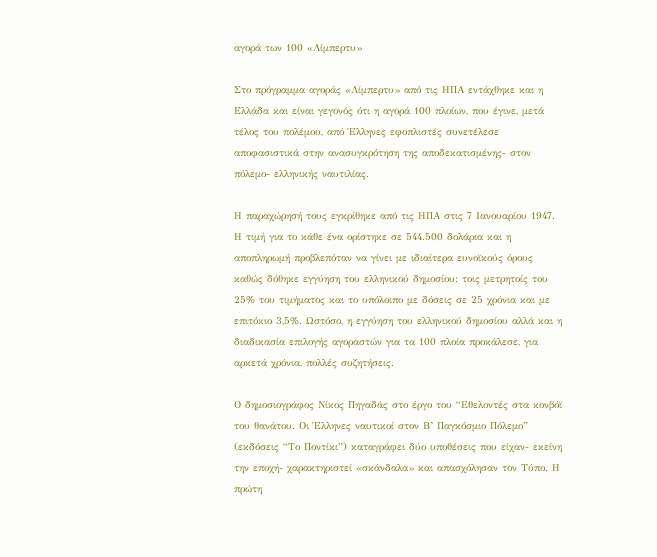αγορά των 100 «Λίμπερτυ»

Στο πρόγραμμα αγοράς «Λίμπερτυ» από τις ΗΠΑ εντάχθηκε και η Ελλάδα και είναι γεγονός ότι η αγορά 100 πλοίων, που έγινε, μετά τέλος του πολέμου, από Έλληνες εφοπλιστές συνετέλεσε αποφασιστικά στην ανασυγκρότηση της αποδεκατισμένης- στον πόλεμο- ελληνικής ναυτιλίας.

Η παραχώρησή τους εγκρίθηκε από τις ΗΠΑ στις 7 Ιανουαρίου 1947. Η τιμή για το κάθε ένα ορίστηκε σε 544.500 δολάρια και η αποπληρωμή προβλεπόταν να γίνει με ιδιαίτερα ευνοϊκούς όρους καθώς δόθηκε εγγύηση του ελληνικού δημοσίου: τοις μετρητοίς του 25% του τιμήματος και το υπόλοιπο με δόσεις σε 25 χρόνια και με επιτόκιο 3,5%. Ωστόσο, η εγγύηση του ελληνικού δημοσίου αλλά και η διαδικασία επιλογής αγοραστών για τα 100 πλοία προκάλεσε, για αρκετά χρόνια, πολλές συζητήσεις.

Ο δημοσιογράφος Νίκος Πηγαδάς στο έργο του “Εθελοντές στα κονβόϊ του θανάτου. Οι Έλληνες ναυτικοί στον Β’ Παγκόσμιο Πόλεμο” (εκδόσεις “Το Ποντίκι”) καταγράφει δύο υποθέσεις που είχαν- εκείνη την εποχή- χαρακτηριστεί «σκάνδαλα» και απασχόλησαν τον Τύπο. Η πρώτη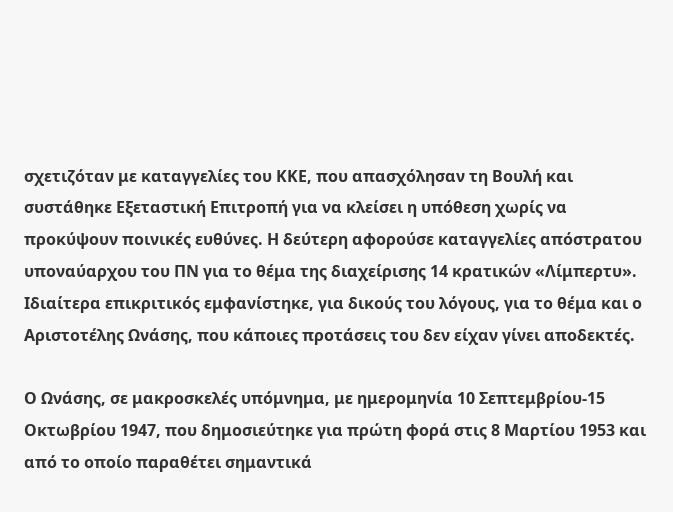σχετιζόταν με καταγγελίες του ΚΚΕ, που απασχόλησαν τη Βουλή και συστάθηκε Εξεταστική Επιτροπή για να κλείσει η υπόθεση χωρίς να προκύψουν ποινικές ευθύνες. Η δεύτερη αφορούσε καταγγελίες απόστρατου υποναύαρχου του ΠΝ για το θέμα της διαχείρισης 14 κρατικών «Λίμπερτυ». Ιδιαίτερα επικριτικός εμφανίστηκε, για δικούς του λόγους, για το θέμα και ο Αριστοτέλης Ωνάσης, που κάποιες προτάσεις του δεν είχαν γίνει αποδεκτές.

Ο Ωνάσης, σε μακροσκελές υπόμνημα, με ημερομηνία 10 Σεπτεμβρίου-15 Οκτωβρίου 1947, που δημοσιεύτηκε για πρώτη φορά στις 8 Μαρτίου 1953 και από το οποίο παραθέτει σημαντικά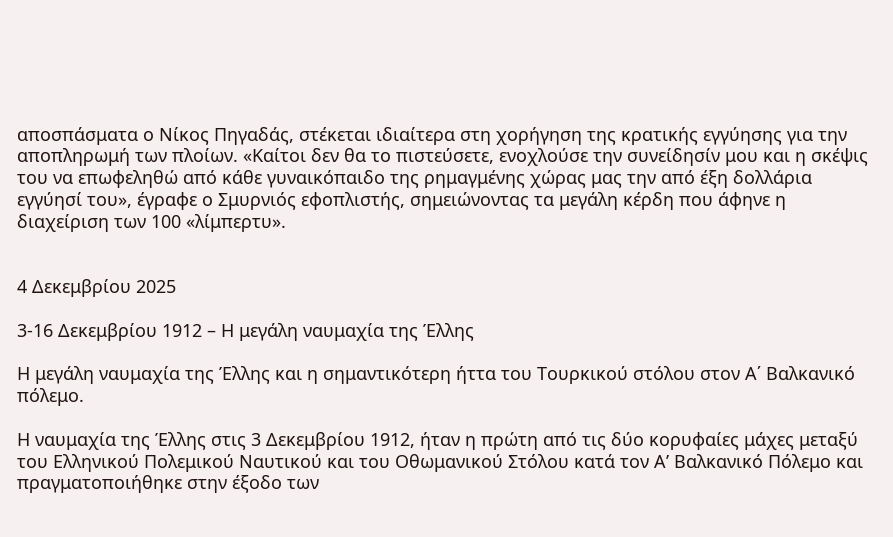αποσπάσματα ο Νίκος Πηγαδάς, στέκεται ιδιαίτερα στη χορήγηση της κρατικής εγγύησης για την αποπληρωμή των πλοίων. «Καίτοι δεν θα το πιστεύσετε, ενοχλούσε την συνείδησίν μου και η σκέψις του να επωφεληθώ από κάθε γυναικόπαιδο της ρημαγμένης χώρας μας την από έξη δολλάρια εγγύησί του», έγραφε ο Σμυρνιός εφοπλιστής, σημειώνοντας τα μεγάλη κέρδη που άφηνε η διαχείριση των 100 «λίμπερτυ».


4 Δεκεμβρίου 2025

3-16 Δεκεμβρίου 1912 – Η μεγάλη ναυμαχία της Έλλης

Η μεγάλη ναυμαχία της Έλλης και η σημαντικότερη ήττα του Τουρκικού στόλου στον Α΄ Βαλκανικό πόλεμο.

Η ναυμαχία της Έλλης στις 3 Δεκεμβρίου 1912, ήταν η πρώτη από τις δύο κορυφαίες μάχες μεταξύ του Ελληνικού Πολεμικού Ναυτικού και του Οθωμανικού Στόλου κατά τον Α’ Βαλκανικό Πόλεμο και πραγματοποιήθηκε στην έξοδο των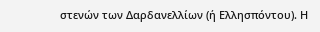στενών των Δαρδανελλίων (ή Ελλησπόντου). Η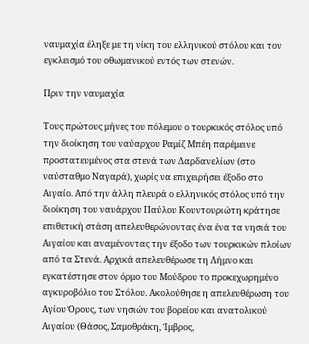ναυμαχία έληξε με τη νίκη του ελληνικού στόλου και τον εγκλεισμό του οθωμανικού εντός των στενών.

Πριν την ναυμαχία

Τους πρώτους μήνες του πόλεμου ο τουρκικός στόλος υπό την διοίκηση του ναύαρχου Ραμίζ Μπέη παρέμεινε προστατευμένος στα στενά των Δαρδανελίων (στο ναύσταθμο Ναγαρά), χωρίς να επιχειρήσει έξοδο στο Αιγαίο. Από την άλλη πλευρά ο ελληνικός στόλος υπό την διοίκηση του ναυάρχου Παύλου Κουντουριώτη κράτησε επιθετική στάση απελευθερώνοντας ένα ένα τα νησιά του Αιγαίου και αναμένοντας την έξοδο των τουρκικών πλοίων από τα Στενά. Αρχικά απελευθέρωσε τη Λήμνο και εγκατέστησε στον όρμο του Μούδρου το προκεχωρημένο αγκυροβόλιο του Στόλου. Ακολούθησε η απελευθέρωση του Αγίου Όρους, των νησιών του βορείου και ανατολικού Αιγαίου (Θάσος, Σαμοθράκη, Ίμβρος,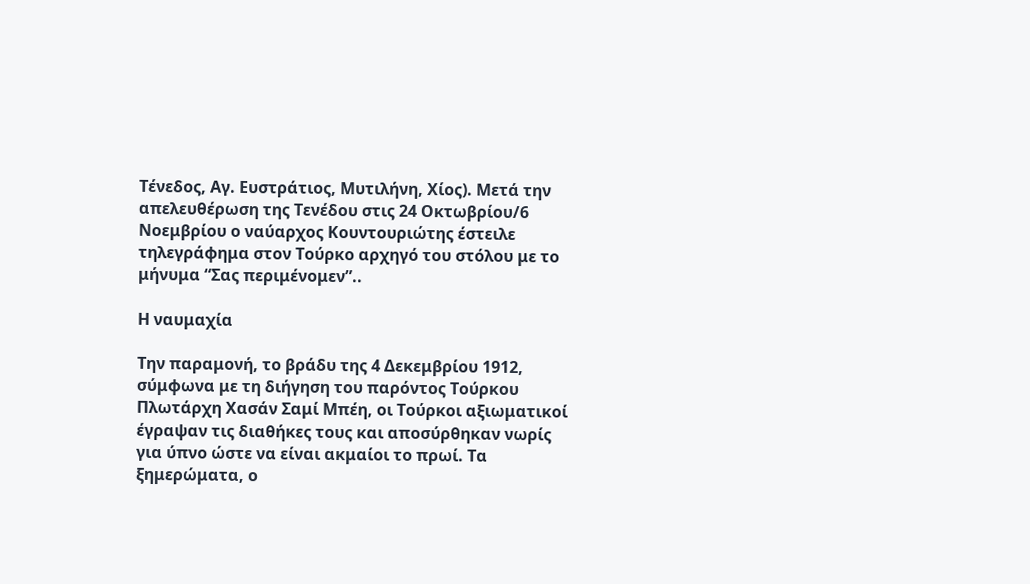Τένεδος, Αγ. Ευστράτιος, Μυτιλήνη, Χίος). Μετά την απελευθέρωση της Τενέδου στις 24 Οκτωβρίου/6 Νοεμβρίου ο ναύαρχος Κουντουριώτης έστειλε τηλεγράφημα στον Τούρκο αρχηγό του στόλου με το μήνυμα “Σας περιμένομεν”..

Η ναυμαχία

Την παραμονή, το βράδυ της 4 Δεκεμβρίου 1912, σύμφωνα με τη διήγηση του παρόντος Τούρκου Πλωτάρχη Χασάν Σαμί Μπέη, οι Τούρκοι αξιωματικοί έγραψαν τις διαθήκες τους και αποσύρθηκαν νωρίς για ύπνο ώστε να είναι ακμαίοι το πρωί. Τα ξημερώματα, ο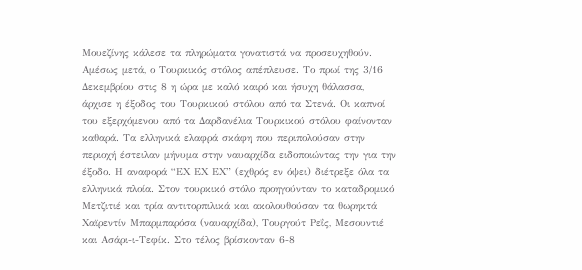Μουεζίνης κάλεσε τα πληρώματα γονατιστά να προσευχηθούν. Αμέσως μετά, ο Τουρκικός στόλος απέπλευσε. Το πρωί της 3/16 Δεκεμβρίου στις 8 η ώρα με καλό καιρό και ήσυχη θάλασσα, άρχισε η έξοδος του Τουρκικού στόλου από τα Στενά. Οι καπνοί του εξερχόμενου από τα Δαρδανέλια Τουρκικού στόλου φαίνονταν καθαρά. Τα ελληνικά ελαφρά σκάφη που περιπολούσαν στην περιοχή έστειλαν μήνυμα στην ναυαρχίδα ειδοποιώντας την για την έξοδο. Η αναφορά “ΕΧ ΕΧ ΕΧ” (εχθρός εν όψει) διέτρεξε όλα τα ελληνικά πλοία. Στον τουρκικό στόλο προηγούνταν το καταδρομικό Μετζιτιέ και τρία αντιτορπιλικά και ακολουθούσαν τα θωρηκτά Χαϊρεντίν Μπαρμπαρόσα (ναυαρχίδα), Τουργούτ Ρεΐς, Μεσουντιέ και Ασάρι-ι-Τεφίκ. Στο τέλος βρίσκονταν 6-8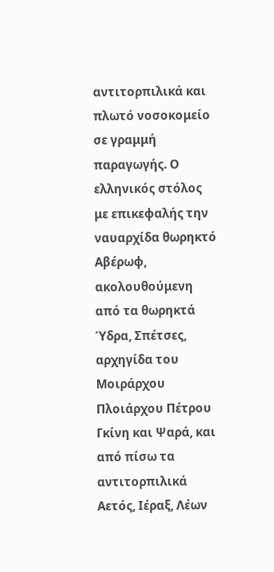αντιτορπιλικά και πλωτό νοσοκομείο σε γραμμή παραγωγής. Ο ελληνικός στόλος με επικεφαλής την ναυαρχίδα θωρηκτό Αβέρωφ, ακολουθούμενη από τα θωρηκτά Ύδρα, Σπέτσες, αρχηγίδα του Μοιράρχου Πλοιάρχου Πέτρου Γκίνη και Ψαρά, και από πίσω τα αντιτορπιλικά Αετός, Ιέραξ, Λέων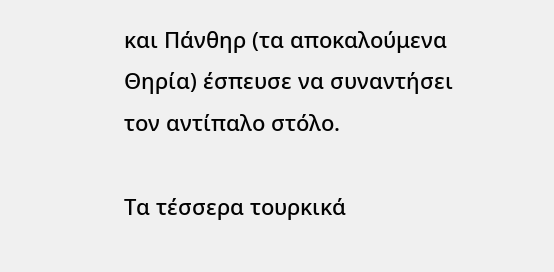και Πάνθηρ (τα αποκαλούμενα Θηρία) έσπευσε να συναντήσει τον αντίπαλο στόλο.

Τα τέσσερα τουρκικά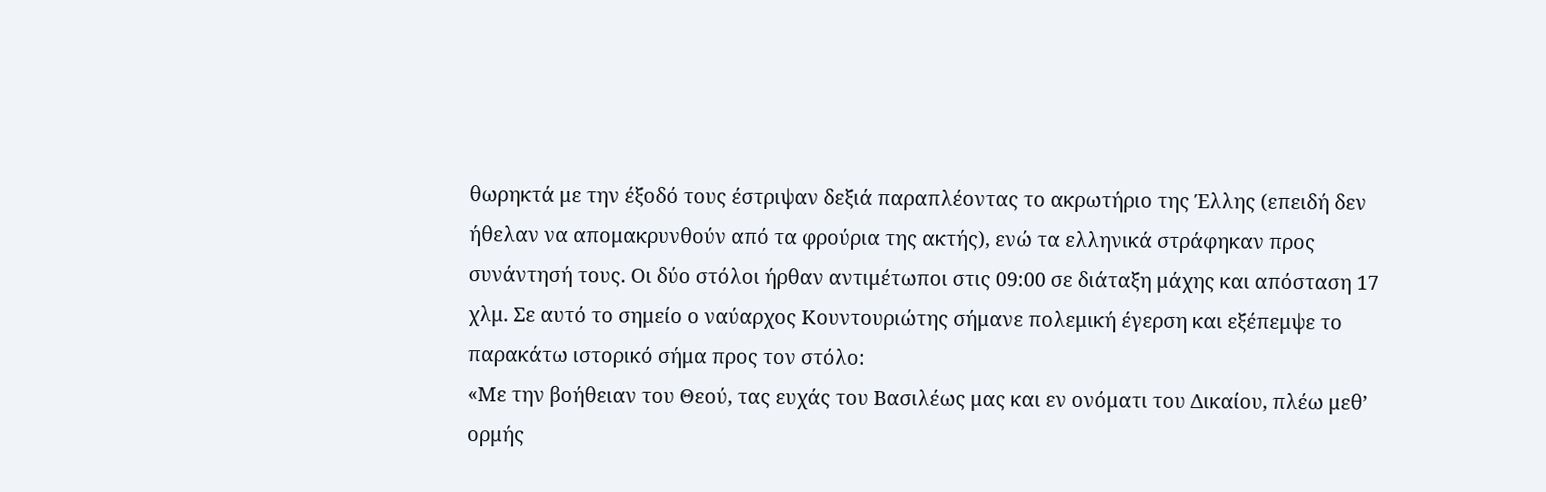θωρηκτά με την έξοδό τους έστριψαν δεξιά παραπλέοντας το ακρωτήριο της Έλλης (επειδή δεν ήθελαν να απομακρυνθούν από τα φρούρια της ακτής), ενώ τα ελληνικά στράφηκαν προς συνάντησή τους. Οι δύο στόλοι ήρθαν αντιμέτωποι στις 09:00 σε διάταξη μάχης και απόσταση 17 χλμ. Σε αυτό το σημείο ο ναύαρχος Κουντουριώτης σήμανε πολεμική έγερση και εξέπεμψε το παρακάτω ιστορικό σήμα προς τον στόλο:
«Με την βοήθειαν του Θεού, τας ευχάς του Βασιλέως μας και εν ονόματι του Δικαίου, πλέω μεθ’ ορμής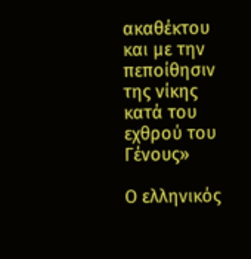ακαθέκτου και με την πεποίθησιν της νίκης κατά του εχθρού του Γένους»

Ο ελληνικός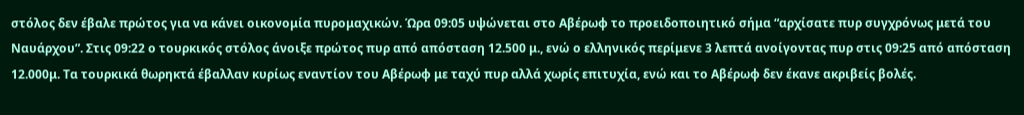στόλος δεν έβαλε πρώτος για να κάνει οικονομία πυρομαχικών. Ώρα 09:05 υψώνεται στο Αβέρωφ το προειδοποιητικό σήμα “αρχίσατε πυρ συγχρόνως μετά του Ναυάρχου”. Στις 09:22 ο τουρκικός στόλος άνοιξε πρώτος πυρ από απόσταση 12.500 μ., ενώ ο ελληνικός περίμενε 3 λεπτά ανοίγοντας πυρ στις 09:25 από απόσταση 12.000μ. Τα τουρκικά θωρηκτά έβαλλαν κυρίως εναντίον του Αβέρωφ με ταχύ πυρ αλλά χωρίς επιτυχία, ενώ και το Αβέρωφ δεν έκανε ακριβείς βολές.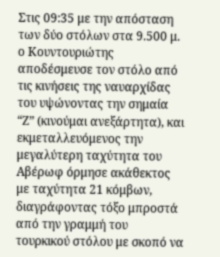Στις 09:35 με την απόσταση των δύο στόλων στα 9.500 μ. ο Κουντουριώτης αποδέσμευσε τον στόλο από τις κινήσεις της ναυαρχίδας του υψώνοντας την σημαία “Ζ” (κινούμαι ανεξάρτητα), και εκμεταλλευόμενος την μεγαλύτερη ταχύτητα του Αβέρωφ όρμησε ακάθεκτος με ταχύτητα 21 κόμβων, διαγράφοντας τόξο μπροστά από την γραμμή του τουρκικού στόλου με σκοπό να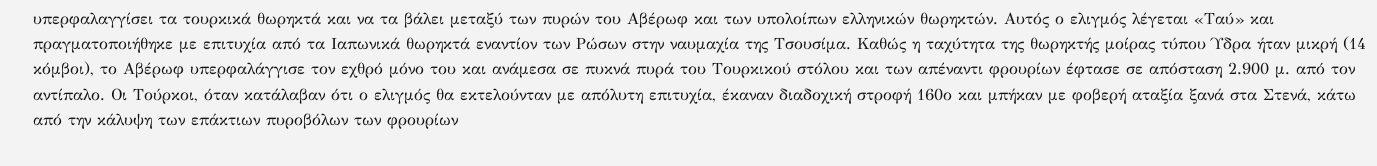υπερφαλαγγίσει τα τουρκικά θωρηκτά και να τα βάλει μεταξύ των πυρών του Αβέρωφ και των υπολοίπων ελληνικών θωρηκτών. Αυτός ο ελιγμός λέγεται «Ταύ» και πραγματοποιήθηκε με επιτυχία από τα Ιαπωνικά θωρηκτά εναντίον των Ρώσων στην ναυμαχία της Τσουσίμα. Καθώς η ταχύτητα της θωρηκτής μοίρας τύπου Ύδρα ήταν μικρή (14 κόμβοι), το Αβέρωφ υπερφαλάγγισε τον εχθρό μόνο του και ανάμεσα σε πυκνά πυρά του Τουρκικού στόλου και των απέναντι φρουρίων έφτασε σε απόσταση 2.900 μ. από τον αντίπαλο. Οι Τούρκοι, όταν κατάλαβαν ότι ο ελιγμός θα εκτελούνταν με απόλυτη επιτυχία, έκαναν διαδοχική στροφή 160ο και μπήκαν με φοβερή αταξία ξανά στα Στενά, κάτω από την κάλυψη των επάκτιων πυροβόλων των φρουρίων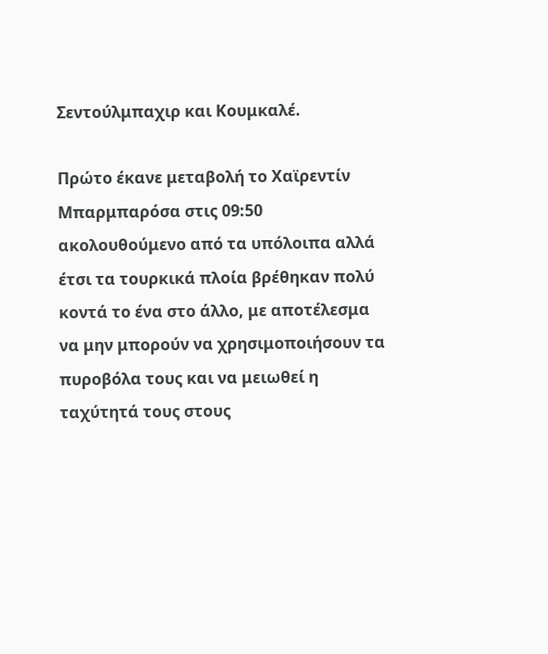Σεντούλμπαχιρ και Κουμκαλέ.

Πρώτο έκανε μεταβολή το Χαϊρεντίν Μπαρμπαρόσα στις 09:50 ακολουθούμενο από τα υπόλοιπα αλλά έτσι τα τουρκικά πλοία βρέθηκαν πολύ κοντά το ένα στο άλλο, με αποτέλεσμα να μην μπορούν να χρησιμοποιήσουν τα πυροβόλα τους και να μειωθεί η ταχύτητά τους στους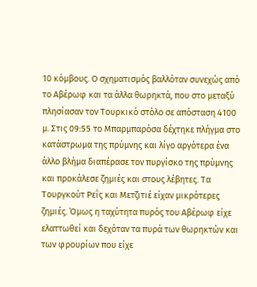10 κόμβους. Ο σχηματισμός βαλλόταν συνεχώς από το Αβέρωφ και τα άλλα θωρηκτά, που στο μεταξύ πλησίασαν τον Τουρκικό στόλο σε απόσταση 4100 μ. Στις 09:55 το Μπαρμπαρόσα δέχτηκε πλήγμα στο κατάστρωμα της πρύμνης και λίγο αργότερα ένα άλλο βλήμα διαπέρασε τον πυργίσκο της πρύμνης και προκάλεσε ζημιές και στους λέβητες. Τα Τουργκούτ Ρεΐς και Μετζιτιέ είχαν μικρότερες ζημιές. Όμως η ταχύτητα πυρός του Αβέρωφ είχε ελαττωθεί και δεχόταν τα πυρά των θωρηκτών και των φρουρίων που είχε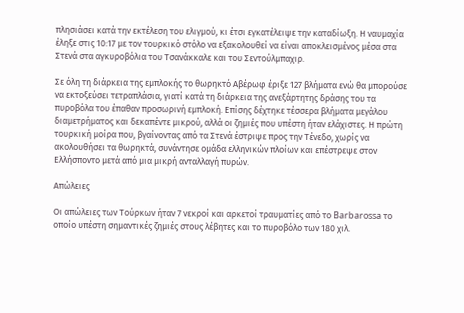πλησιάσει κατά την εκτέλεση του ελιγμού, κι έτσι εγκατέλειψε την καταδίωξη. Η ναυμαχία έληξε στις 10:17 με τον τουρκικό στόλο να εξακολουθεί να είναι αποκλεισμένος μέσα στα Στενά στα αγκυροβόλια του Τσανάκκαλε και του Σεντούλμπαχιρ.

Σε όλη τη διάρκεια της εμπλοκής το θωρηκτό Αβέρωφ έριξε 127 βλήματα ενώ θα μπορούσε να εκτοξεύσει τετραπλάσια, γιατί κατά τη διάρκεια της ανεξάρτητης δράσης του τα πυροβόλα του έπαθαν προσωρινή εμπλοκή. Επίσης δέχτηκε τέσσερα βλήματα μεγάλου διαμετρήματος και δεκαπέντε μικρού, αλλά οι ζημιές που υπέστη ήταν ελάχιστες. Η πρώτη τουρκική μοίρα που, βγαίνοντας από τα Στενά έστριψε προς την Τένεδο, χωρίς να ακολουθήσει τα θωρηκτά, συνάντησε ομάδα ελληνικών πλοίων και επέστρεψε στον Ελλήσποντο μετά από μια μικρή ανταλλαγή πυρών.

Απώλειες

Οι απώλειες των Τούρκων ήταν 7 νεκροί και αρκετοί τραυματίες από το Barbarossa το οποίο υπέστη σημαντικές ζημιές στους λέβητες και το πυροβόλο των 180 χιλ.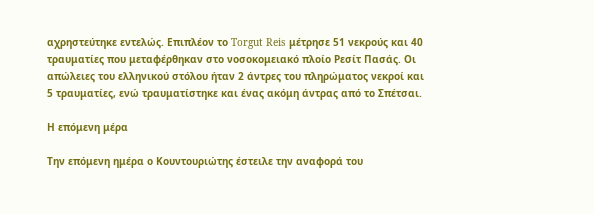αχρηστεύτηκε εντελώς. Επιπλέον το Torgut Reis μέτρησε 51 νεκρούς και 40 τραυματίες που μεταφέρθηκαν στο νοσοκομειακό πλοίο Ρεσίτ Πασάς. Οι απώλειες του ελληνικού στόλου ήταν 2 άντρες του πληρώματος νεκροί και 5 τραυματίες, ενώ τραυματίστηκε και ένας ακόμη άντρας από το Σπέτσαι.

Η επόμενη μέρα

Την επόμενη ημέρα ο Κουντουριώτης έστειλε την αναφορά του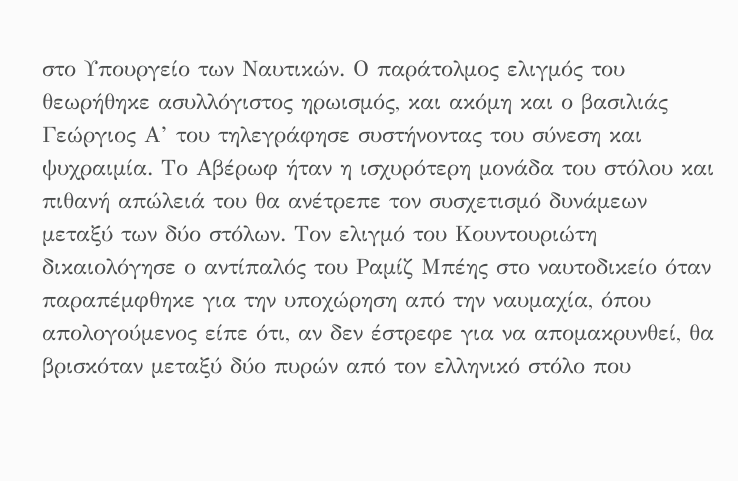στο Υπουργείο των Ναυτικών. Ο παράτολμος ελιγμός του θεωρήθηκε ασυλλόγιστος ηρωισμός, και ακόμη και ο βασιλιάς Γεώργιος Α’ του τηλεγράφησε συστήνοντας του σύνεση και ψυχραιμία. Το Αβέρωφ ήταν η ισχυρότερη μονάδα του στόλου και πιθανή απώλειά του θα ανέτρεπε τον συσχετισμό δυνάμεων μεταξύ των δύο στόλων. Τον ελιγμό του Κουντουριώτη δικαιολόγησε ο αντίπαλός του Ραμίζ Μπέης στο ναυτοδικείο όταν παραπέμφθηκε για την υποχώρηση από την ναυμαχία, όπου απολογούμενος είπε ότι, αν δεν έστρεφε για να απομακρυνθεί, θα βρισκόταν μεταξύ δύο πυρών από τον ελληνικό στόλο που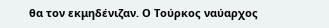θα τον εκμηδένιζαν. Ο Τούρκος ναύαρχος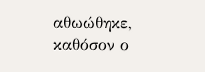αθωώθηκε, καθόσον ο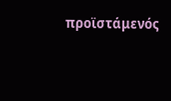προϊστάμενός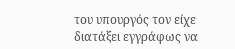του υπουργός τον είχε διατάξει εγγράφως να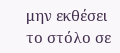μην εκθέσει το στόλο σε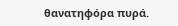θανατηφόρα πυρά.